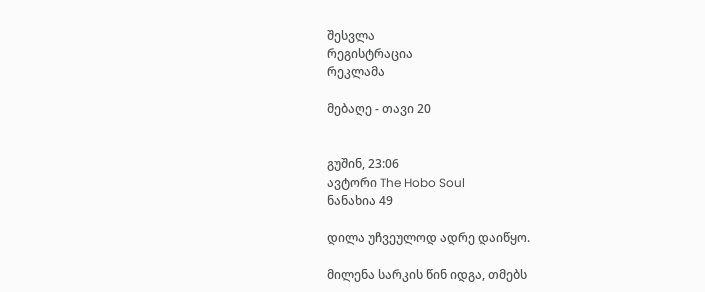შესვლა
რეგისტრაცია
რეკლამა

მებაღე - თავი 20


გუშინ, 23:06
ავტორი The Hobo Soul
ნანახია 49

დილა უჩვეულოდ ადრე დაიწყო.

მილენა სარკის წინ იდგა, თმებს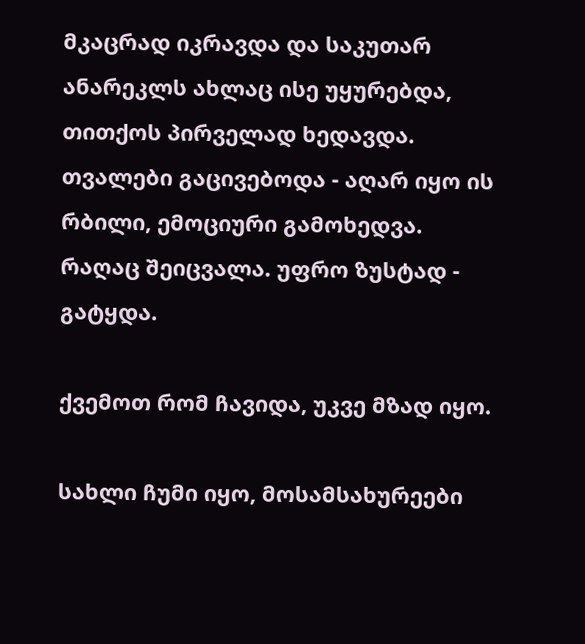მკაცრად იკრავდა და საკუთარ ანარეკლს ახლაც ისე უყურებდა, თითქოს პირველად ხედავდა. თვალები გაცივებოდა - აღარ იყო ის რბილი, ემოციური გამოხედვა. რაღაც შეიცვალა. უფრო ზუსტად - გატყდა.

ქვემოთ რომ ჩავიდა, უკვე მზად იყო.

სახლი ჩუმი იყო, მოსამსახურეები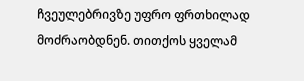ჩვეულებრივზე უფრო ფრთხილად მოძრაობდნენ. თითქოს ყველამ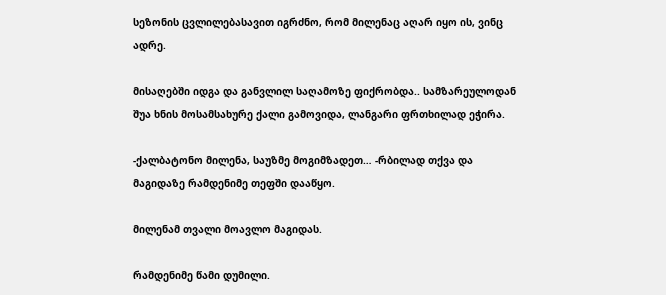სეზონის ცვლილებასავით იგრძნო, რომ მილენაც აღარ იყო ის, ვინც ადრე.

მისაღებში იდგა და განვლილ საღამოზე ფიქრობდა.. სამზარეულოდან შუა ხნის მოსამსახურე ქალი გამოვიდა, ლანგარი ფრთხილად ეჭირა.

-ქალბატონო მილენა, საუზმე მოგიმზადეთ… -რბილად თქვა და მაგიდაზე რამდენიმე თეფში დააწყო.

მილენამ თვალი მოავლო მაგიდას.

რამდენიმე წამი დუმილი.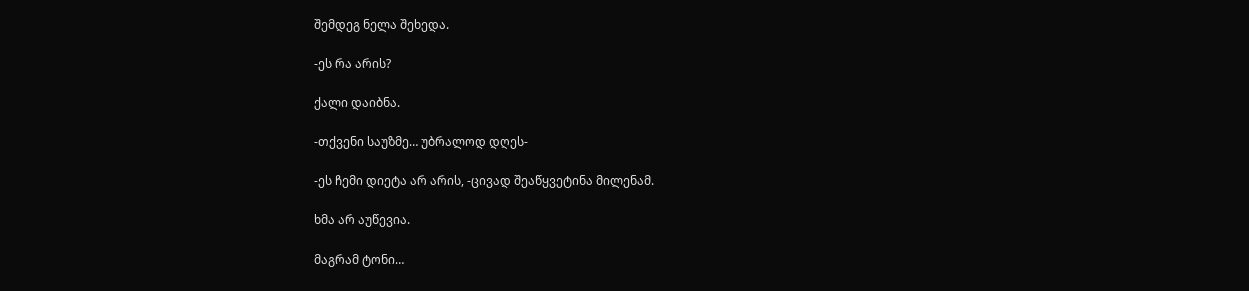შემდეგ ნელა შეხედა.

-ეს რა არის?

ქალი დაიბნა.

-თქვენი საუზმე… უბრალოდ დღეს-

-ეს ჩემი დიეტა არ არის, -ცივად შეაწყვეტინა მილენამ.

ხმა არ აუწევია.

მაგრამ ტონი…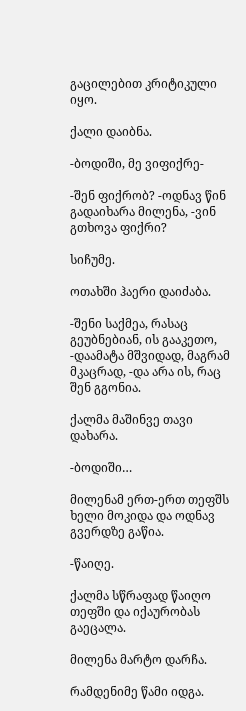გაცილებით კრიტიკული იყო.

ქალი დაიბნა.

-ბოდიში, მე ვიფიქრე-

-შენ ფიქრობ? -ოდნავ წინ გადაიხარა მილენა, -ვინ გთხოვა ფიქრი?

სიჩუმე.

ოთახში ჰაერი დაიძაბა.

-შენი საქმეა, რასაც გეუბნებიან, ის გააკეთო, -დაამატა მშვიდად, მაგრამ მკაცრად, -და არა ის, რაც შენ გგონია.

ქალმა მაშინვე თავი დახარა.

-ბოდიში…

მილენამ ერთ-ერთ თეფშს ხელი მოკიდა და ოდნავ გვერდზე გაწია.

-წაიღე.

ქალმა სწრაფად წაიღო თეფში და იქაურობას გაეცალა.

მილენა მარტო დარჩა.

რამდენიმე წამი იდგა.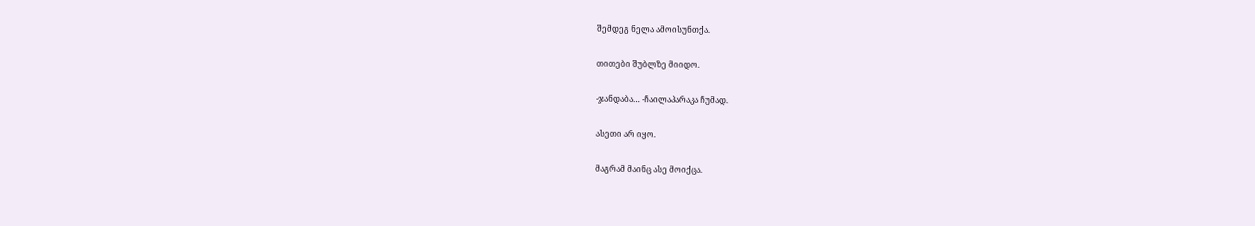შემდეგ ნელა ამოისუნთქა.

თითები შუბლზე მიიდო.

-ჯანდაბა… -ჩაილაპარაკა ჩუმად.

ასეთი არ იყო.

მაგრამ მაინც ასე მოიქცა.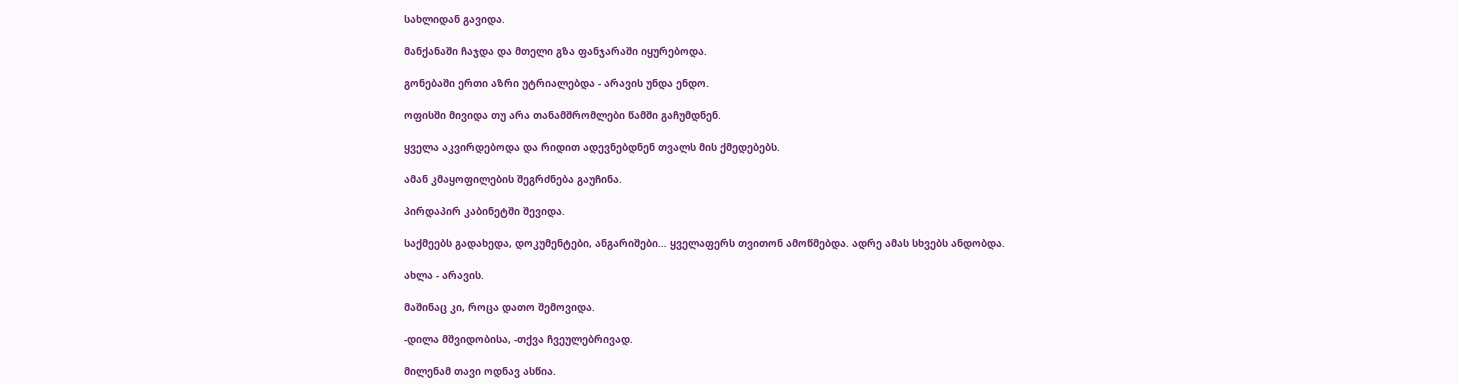სახლიდან გავიდა.

მანქანაში ჩაჯდა და მთელი გზა ფანჯარაში იყურებოდა.

გონებაში ერთი აზრი უტრიალებდა - არავის უნდა ენდო.

ოფისში მივიდა თუ არა თანამშრომლები წამში გაჩუმდნენ.

ყველა აკვირდებოდა და რიდით ადევნებდნენ თვალს მის ქმედებებს.

ამან კმაყოფილების შეგრძნება გაუჩინა.

პირდაპირ კაბინეტში შევიდა.

საქმეებს გადახედა, დოკუმენტები, ანგარიშები… ყველაფერს თვითონ ამოწმებდა. ადრე ამას სხვებს ანდობდა.

ახლა - არავის.

მაშინაც კი, როცა დათო შემოვიდა.

-დილა მშვიდობისა, -თქვა ჩვეულებრივად.

მილენამ თავი ოდნავ ასწია.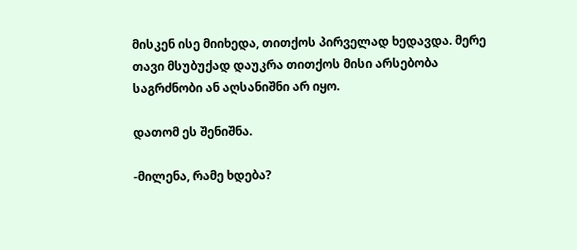მისკენ ისე მიიხედა, თითქოს პირველად ხედავდა. მერე თავი მსუბუქად დაუკრა თითქოს მისი არსებობა საგრძნობი ან აღსანიშნი არ იყო.

დათომ ეს შენიშნა.

-მილენა, რამე ხდება?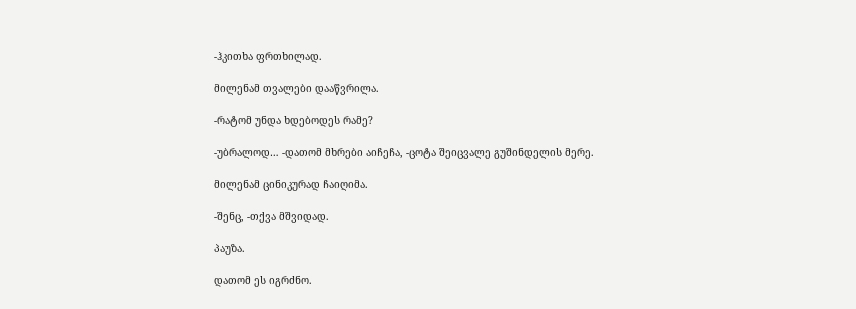-ჰკითხა ფრთხილად.

მილენამ თვალები დააწვრილა.

-რატომ უნდა ხდებოდეს რამე?

-უბრალოდ… -დათომ მხრები აიჩეჩა, -ცოტა შეიცვალე გუშინდელის მერე.

მილენამ ცინიკურად ჩაიღიმა.

-შენც, -თქვა მშვიდად.

პაუზა.

დათომ ეს იგრძნო.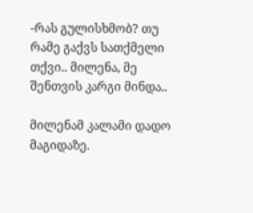-რას გულისხმობ? თუ რამე გაქვს სათქმელი თქვი.. მილენა, მე შენთვის კარგი მინდა..

მილენამ კალამი დადო მაგიდაზე.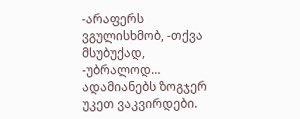-არაფერს ვგულისხმობ, -თქვა მსუბუქად, -უბრალოდ… ადამიანებს ზოგჯერ უკეთ ვაკვირდები.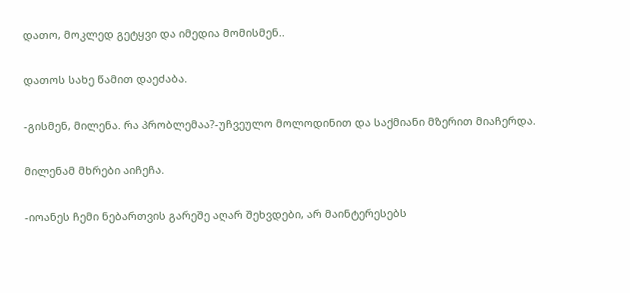დათო, მოკლედ გეტყვი და იმედია მომისმენ..

დათოს სახე წამით დაეძაბა.

-გისმენ, მილენა. რა პრობლემაა?-უჩვეულო მოლოდინით და საქმიანი მზერით მიაჩერდა.

მილენამ მხრები აიჩეჩა.

-იოანეს ჩემი ნებართვის გარეშე აღარ შეხვდები, არ მაინტერესებს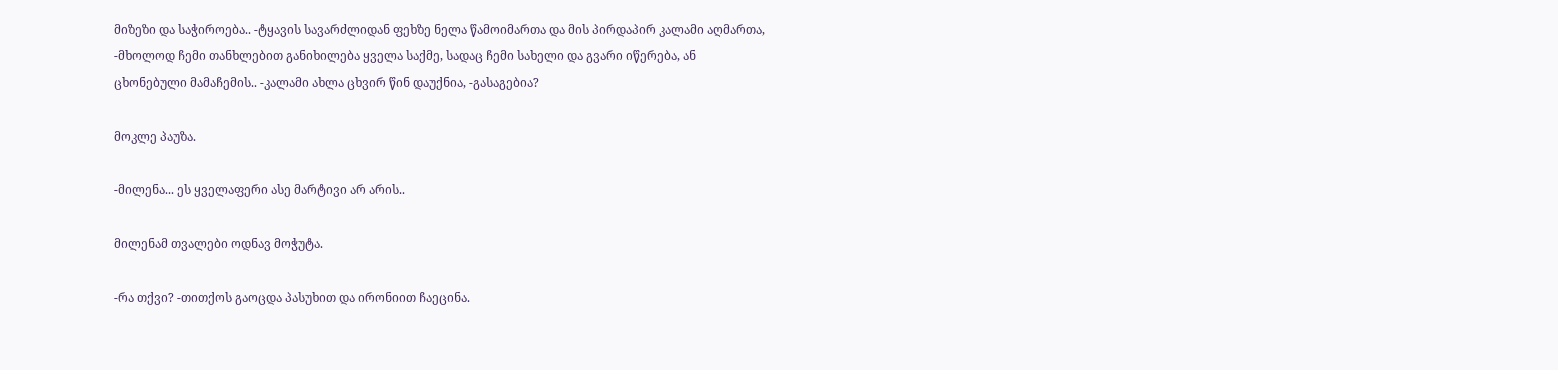მიზეზი და საჭიროება.. -ტყავის სავარძლიდან ფეხზე ნელა წამოიმართა და მის პირდაპირ კალამი აღმართა, -მხოლოდ ჩემი თანხლებით განიხილება ყველა საქმე, სადაც ჩემი სახელი და გვარი იწერება, ან ცხონებული მამაჩემის.. -კალამი ახლა ცხვირ წინ დაუქნია, -გასაგებია?

მოკლე პაუზა.

-მილენა... ეს ყველაფერი ასე მარტივი არ არის..

მილენამ თვალები ოდნავ მოჭუტა.

-რა თქვი? -თითქოს გაოცდა პასუხით და ირონიით ჩაეცინა.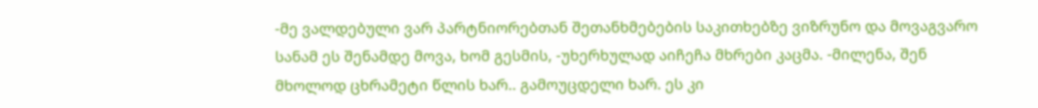-მე ვალდებული ვარ პარტნიორებთან შეთანხმებების საკითხებზე ვიზრუნო და მოვაგვარო სანამ ეს შენამდე მოვა, ხომ გესმის, -უხერხულად აიჩეჩა მხრები კაცმა. -მილენა, შენ მხოლოდ ცხრამეტი წლის ხარ.. გამოუცდელი ხარ. ეს კი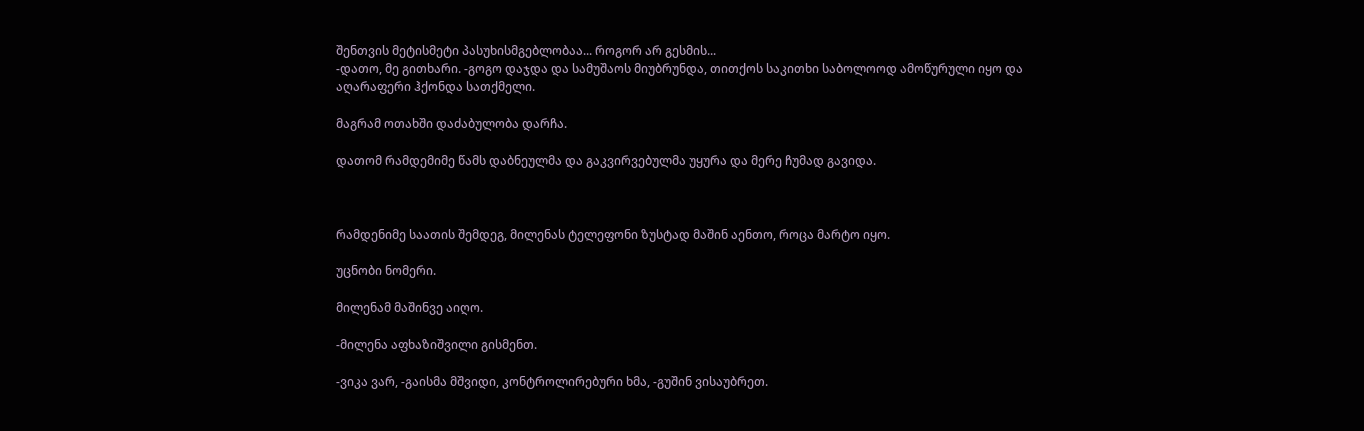შენთვის მეტისმეტი პასუხისმგებლობაა... როგორ არ გესმის...
-დათო, მე გითხარი. -გოგო დაჯდა და სამუშაოს მიუბრუნდა, თითქოს საკითხი საბოლოოდ ამოწურული იყო და აღარაფერი ჰქონდა სათქმელი.

მაგრამ ოთახში დაძაბულობა დარჩა.

დათომ რამდემიმე წამს დაბნეულმა და გაკვირვებულმა უყურა და მერე ჩუმად გავიდა.



რამდენიმე საათის შემდეგ, მილენას ტელეფონი ზუსტად მაშინ აენთო, როცა მარტო იყო.

უცნობი ნომერი.

მილენამ მაშინვე აიღო.

-მილენა აფხაზიშვილი გისმენთ.

-ვიკა ვარ, -გაისმა მშვიდი, კონტროლირებური ხმა, -გუშინ ვისაუბრეთ.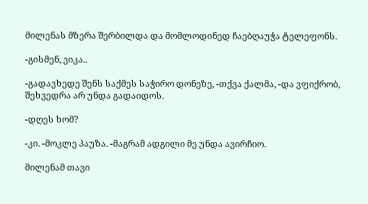მილენას მზერა შერბილდა და მომლოდინედ ჩაებღაუჭა ტელეფონს.

-გისმენ, ვიკა..

-გადავხედე შენს საქმეს საჭირო დონეზე, -თქვა ქალმა, -და ვფიქრობ, შეხვედრა არ უნდა გადაიდოს.

-დღეს ხომ?

-კი. -მოკლე პაუზა. -მაგრამ ადგილი მე უნდა ავირჩიო.

მილენამ თავი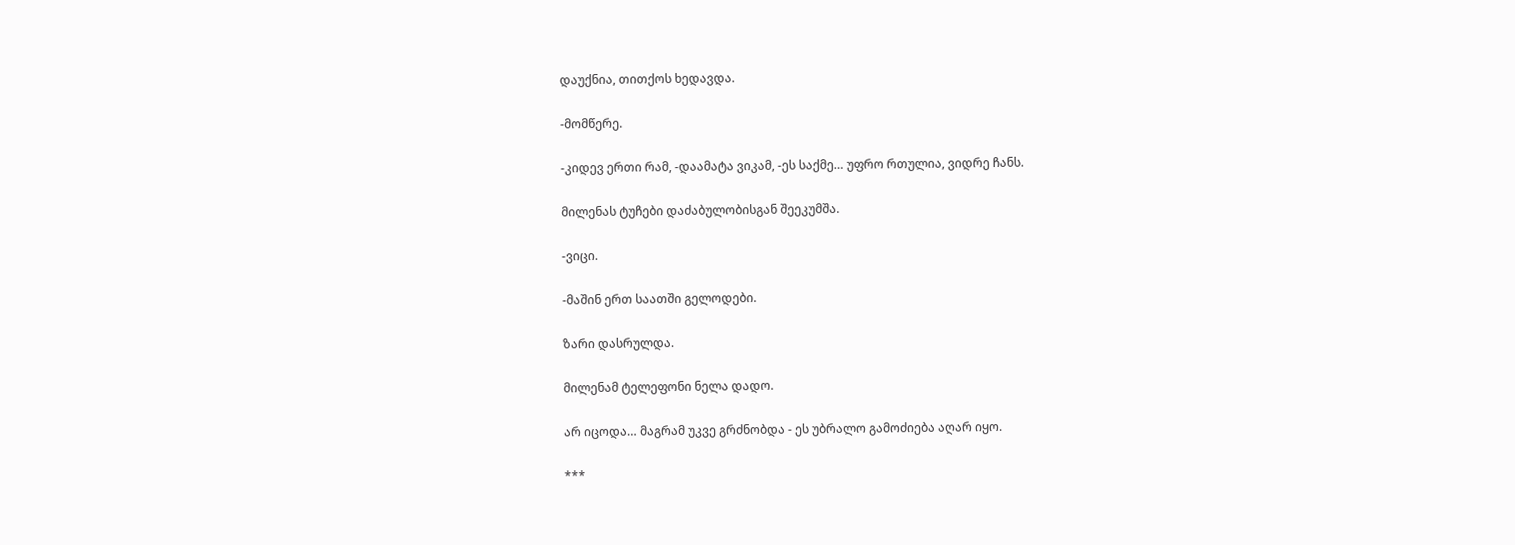დაუქნია, თითქოს ხედავდა.

-მომწერე.

-კიდევ ერთი რამ, -დაამატა ვიკამ, -ეს საქმე… უფრო რთულია, ვიდრე ჩანს.

მილენას ტუჩები დაძაბულობისგან შეეკუმშა.

-ვიცი.

-მაშინ ერთ საათში გელოდები.

ზარი დასრულდა.

მილენამ ტელეფონი ნელა დადო.

არ იცოდა… მაგრამ უკვე გრძნობდა - ეს უბრალო გამოძიება აღარ იყო.

***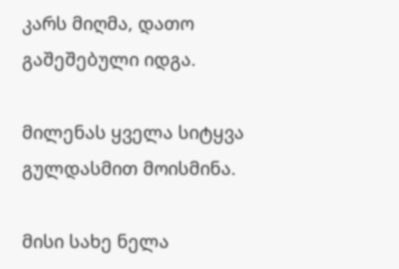კარს მიღმა, დათო გაშეშებული იდგა.

მილენას ყველა სიტყვა გულდასმით მოისმინა.

მისი სახე ნელა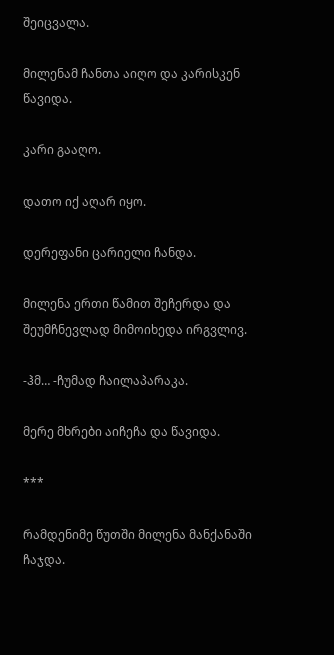შეიცვალა.

მილენამ ჩანთა აიღო და კარისკენ წავიდა.

კარი გააღო.

დათო იქ აღარ იყო.

დერეფანი ცარიელი ჩანდა.

მილენა ერთი წამით შეჩერდა და შეუმჩნევლად მიმოიხედა ირგვლივ.

-ჰმ… -ჩუმად ჩაილაპარაკა.

მერე მხრები აიჩეჩა და წავიდა.

***

რამდენიმე წუთში მილენა მანქანაში ჩაჯდა.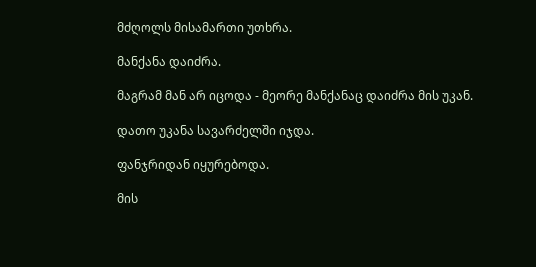მძღოლს მისამართი უთხრა.

მანქანა დაიძრა.

მაგრამ მან არ იცოდა - მეორე მანქანაც დაიძრა მის უკან.

დათო უკანა სავარძელში იჯდა.

ფანჯრიდან იყურებოდა.

მის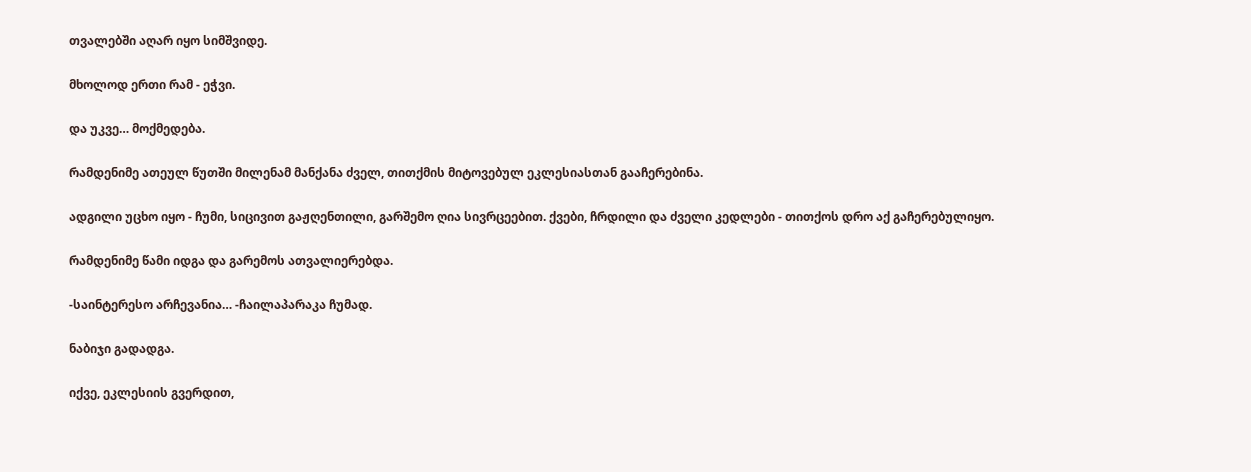თვალებში აღარ იყო სიმშვიდე.

მხოლოდ ერთი რამ - ეჭვი.

და უკვე… მოქმედება.

რამდენიმე ათეულ წუთში მილენამ მანქანა ძველ, თითქმის მიტოვებულ ეკლესიასთან გააჩერებინა.

ადგილი უცხო იყო - ჩუმი, სიცივით გაჟღენთილი, გარშემო ღია სივრცეებით. ქვები, ჩრდილი და ძველი კედლები - თითქოს დრო აქ გაჩერებულიყო.

რამდენიმე წამი იდგა და გარემოს ათვალიერებდა.

-საინტერესო არჩევანია… -ჩაილაპარაკა ჩუმად.

ნაბიჯი გადადგა.

იქვე, ეკლესიის გვერდით,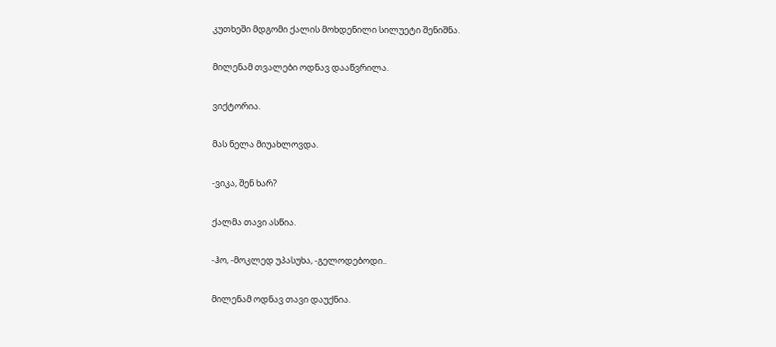კუთხეში მდგომი ქალის მოხდენილი სილუეტი შენიშნა.

მილენამ თვალები ოდნავ დააწვრილა.

ვიქტორია.

მას ნელა მიუახლოვდა.

-ვიკა, შენ ხარ?

ქალმა თავი ასწია.

-ჰო, -მოკლედ უპასუხა, -გელოდებოდი..

მილენამ ოდნავ თავი დაუქნია.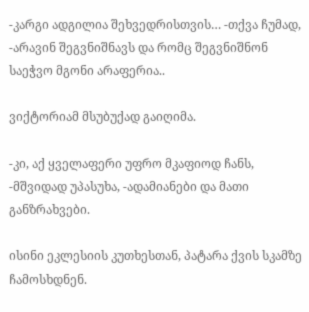-კარგი ადგილია შეხვედრისთვის… -თქვა ჩუმად, -არავინ შეგვნიშნავს და რომც შეგვნიშნონ საეჭვო მგონი არაფერია..

ვიქტორიამ მსუბუქად გაიღიმა.

-კი, აქ ყველაფერი უფრო მკაფიოდ ჩანს, -მშვიდად უპასუხა, -ადამიანები და მათი განზრახვები.

ისინი ეკლესიის კუთხესთან, პატარა ქვის სკამზე ჩამოსხდნენ.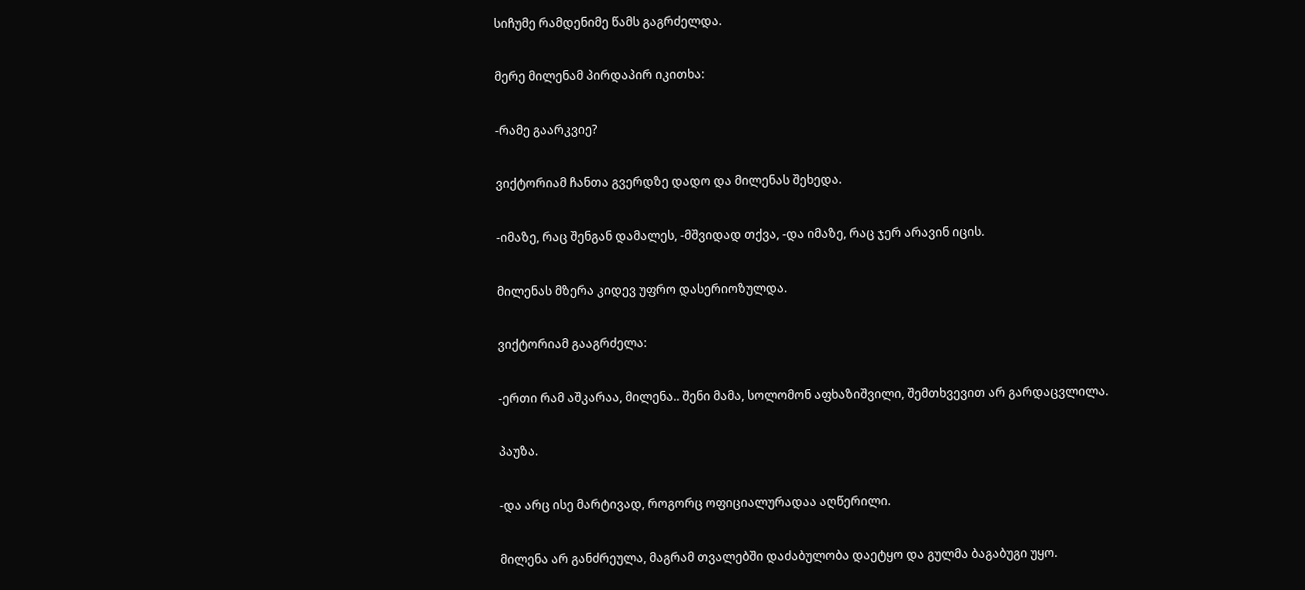სიჩუმე რამდენიმე წამს გაგრძელდა.

მერე მილენამ პირდაპირ იკითხა:

-რამე გაარკვიე?

ვიქტორიამ ჩანთა გვერდზე დადო და მილენას შეხედა.

-იმაზე, რაც შენგან დამალეს, -მშვიდად თქვა, -და იმაზე, რაც ჯერ არავინ იცის.

მილენას მზერა კიდევ უფრო დასერიოზულდა.

ვიქტორიამ გააგრძელა:

-ერთი რამ აშკარაა, მილენა.. შენი მამა, სოლომონ აფხაზიშვილი, შემთხვევით არ გარდაცვლილა.

პაუზა.

-და არც ისე მარტივად, როგორც ოფიციალურადაა აღწერილი.

მილენა არ განძრეულა, მაგრამ თვალებში დაძაბულობა დაეტყო და გულმა ბაგაბუგი უყო.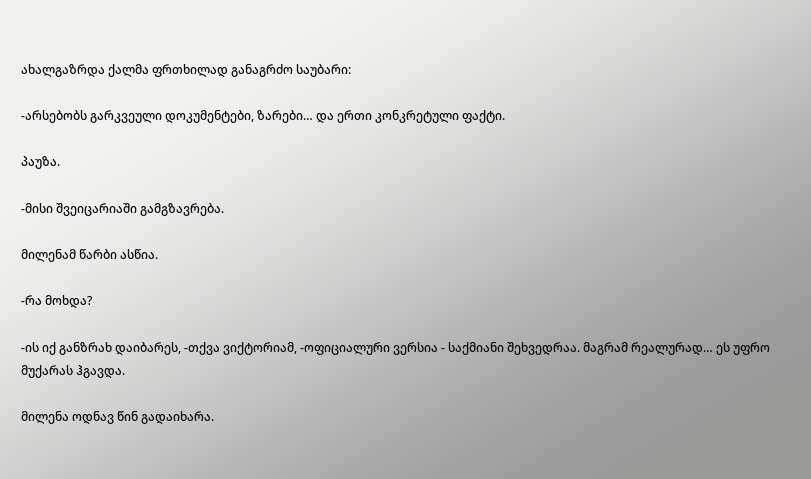ახალგაზრდა ქალმა ფრთხილად განაგრძო საუბარი:

-არსებობს გარკვეული დოკუმენტები, ზარები… და ერთი კონკრეტული ფაქტი.

პაუზა.

-მისი შვეიცარიაში გამგზავრება.

მილენამ წარბი ასწია.

-რა მოხდა?

-ის იქ განზრახ დაიბარეს, -თქვა ვიქტორიამ, -ოფიციალური ვერსია - საქმიანი შეხვედრაა. მაგრამ რეალურად… ეს უფრო მუქარას ჰგავდა.

მილენა ოდნავ წინ გადაიხარა.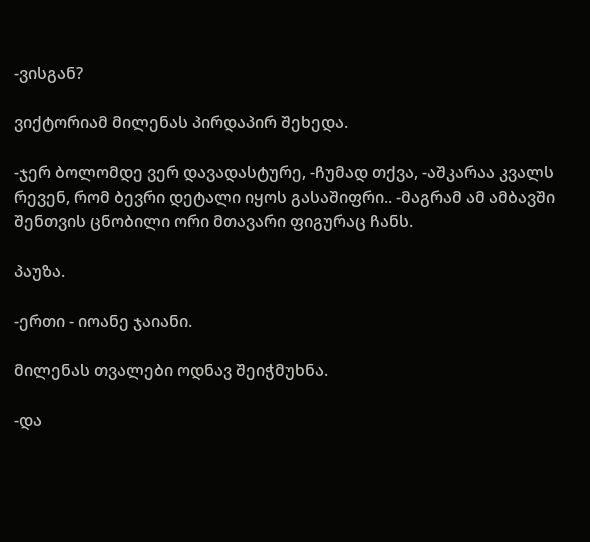-ვისგან?

ვიქტორიამ მილენას პირდაპირ შეხედა.

-ჯერ ბოლომდე ვერ დავადასტურე, -ჩუმად თქვა, -აშკარაა კვალს რევენ, რომ ბევრი დეტალი იყოს გასაშიფრი.. -მაგრამ ამ ამბავში შენთვის ცნობილი ორი მთავარი ფიგურაც ჩანს.

პაუზა.

-ერთი - იოანე ჯაიანი.

მილენას თვალები ოდნავ შეიჭმუხნა.

-და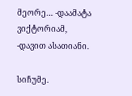მეორე… -დაამატა ვიქტორიამ, -დავით ასათიანი.

სიჩუმე.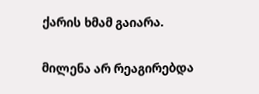ქარის ხმამ გაიარა.

მილენა არ რეაგირებდა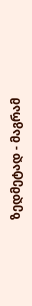ზედმეტად - მაგრამ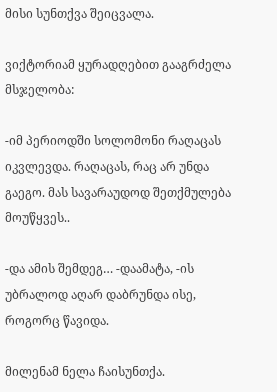მისი სუნთქვა შეიცვალა.

ვიქტორიამ ყურადღებით გააგრძელა მსჯელობა:

-იმ პერიოდში სოლომონი რაღაცას იკვლევდა. რაღაცას, რაც არ უნდა გაეგო. მას სავარაუდოდ შეთქმულება მოუწყვეს..

-და ამის შემდეგ… -დაამატა, -ის უბრალოდ აღარ დაბრუნდა ისე, როგორც წავიდა.

მილენამ ნელა ჩაისუნთქა.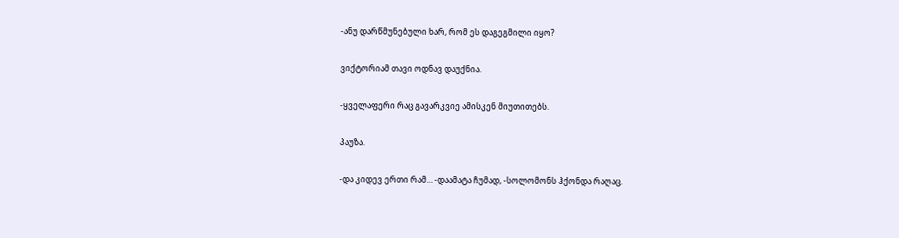-ანუ დარწმუნებული ხარ, რომ ეს დაგეგმილი იყო?

ვიქტორიამ თავი ოდნავ დაუქნია.

-ყველაფერი რაც გავარკვიე ამისკენ მიუთითებს.

პაუზა.

-და კიდევ ერთი რამ… -დაამატა ჩუმად, -სოლომონს ჰქონდა რაღაც.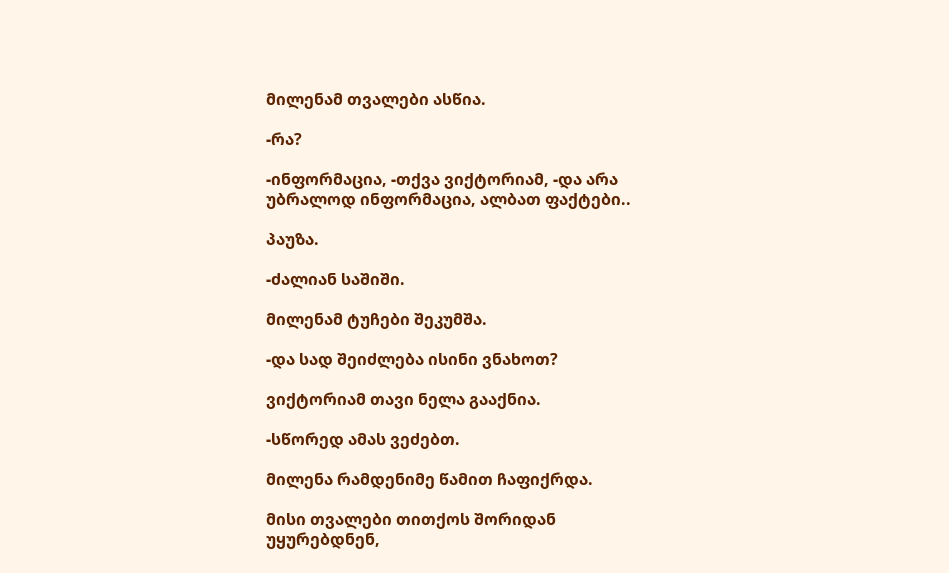მილენამ თვალები ასწია.

-რა?

-ინფორმაცია, -თქვა ვიქტორიამ, -და არა უბრალოდ ინფორმაცია, ალბათ ფაქტები..

პაუზა.

-ძალიან საშიში.

მილენამ ტუჩები შეკუმშა.

-და სად შეიძლება ისინი ვნახოთ?

ვიქტორიამ თავი ნელა გააქნია.

-სწორედ ამას ვეძებთ.

მილენა რამდენიმე წამით ჩაფიქრდა.

მისი თვალები თითქოს შორიდან უყურებდნენ,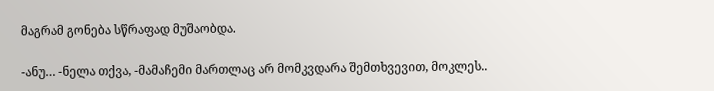მაგრამ გონება სწრაფად მუშაობდა.

-ანუ… -ნელა თქვა, -მამაჩემი მართლაც არ მომკვდარა შემთხვევით, მოკლეს..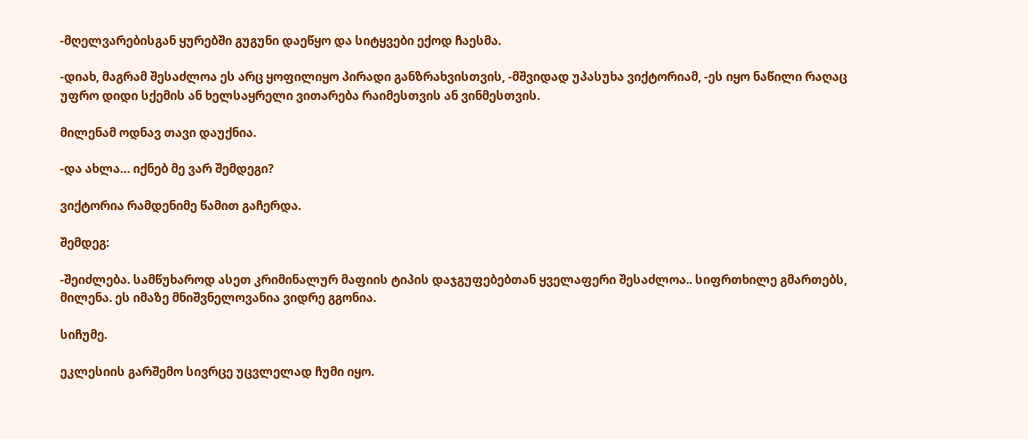-მღელვარებისგან ყურებში გუგუნი დაეწყო და სიტყვები ექოდ ჩაესმა.

-დიახ, მაგრამ შესაძლოა ეს არც ყოფილიყო პირადი განზრახვისთვის, -მშვიდად უპასუხა ვიქტორიამ, -ეს იყო ნაწილი რაღაც უფრო დიდი სქემის ან ხელსაყრელი ვითარება რაიმესთვის ან ვინმესთვის.

მილენამ ოდნავ თავი დაუქნია.

-და ახლა… იქნებ მე ვარ შემდეგი?

ვიქტორია რამდენიმე წამით გაჩერდა.

შემდეგ:

-შეიძლება. სამწუხაროდ ასეთ კრიმინალურ მაფიის ტიპის დაჯგუფებებთან ყველაფერი შესაძლოა.. სიფრთხილე გმართებს, მილენა. ეს იმაზე მნიშვნელოვანია ვიდრე გგონია.

სიჩუმე.

ეკლესიის გარშემო სივრცე უცვლელად ჩუმი იყო.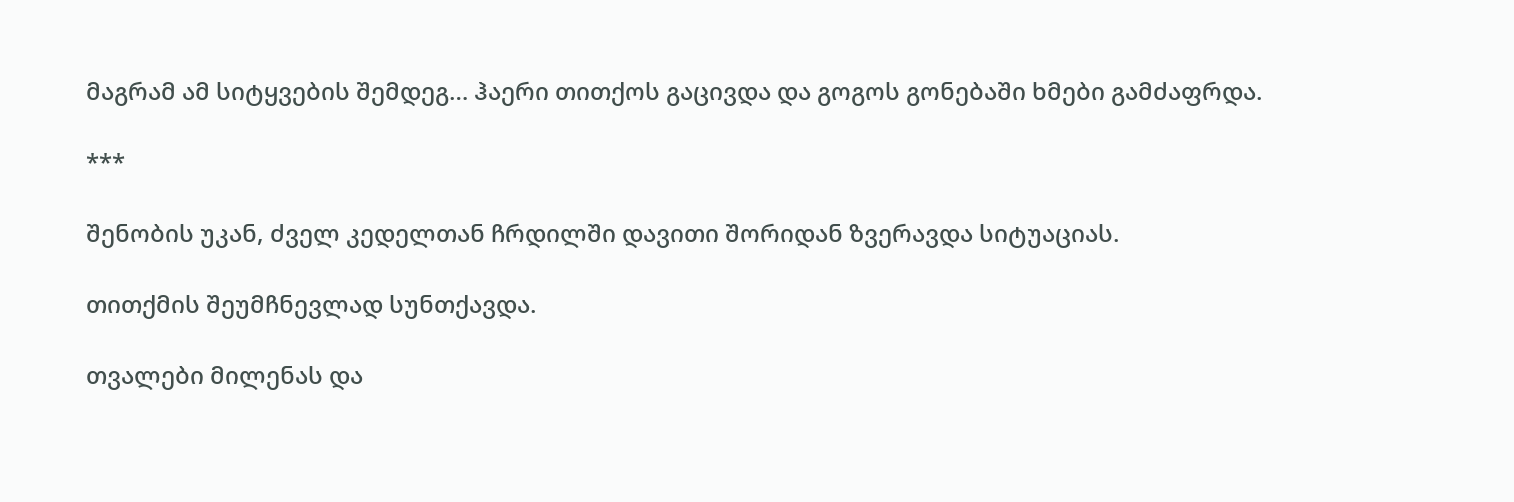მაგრამ ამ სიტყვების შემდეგ… ჰაერი თითქოს გაცივდა და გოგოს გონებაში ხმები გამძაფრდა.

***

შენობის უკან, ძველ კედელთან ჩრდილში დავითი შორიდან ზვერავდა სიტუაციას.

თითქმის შეუმჩნევლად სუნთქავდა.

თვალები მილენას და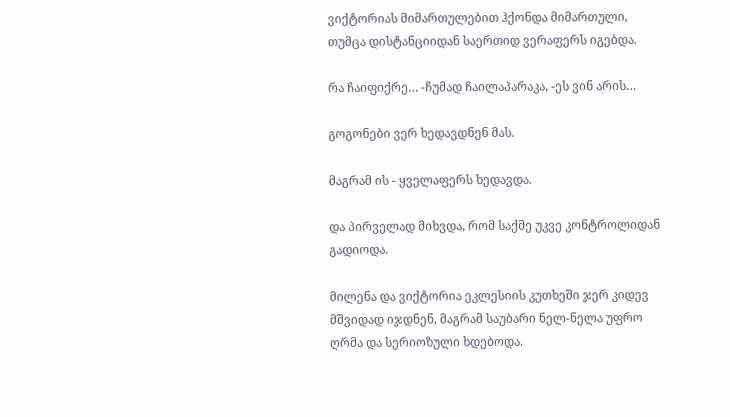ვიქტორიას მიმართულებით ჰქონდა მიმართული, თუმცა დისტანციიდან საერთიდ ვერაფერს იგებდა.

რა ჩაიფიქრე… -ჩუმად ჩაილაპარაკა, -ეს ვინ არის…

გოგონები ვერ ხედავდნენ მას.

მაგრამ ის - ყველაფერს ხედავდა.

და პირველად მიხვდა, რომ საქმე უკვე კონტროლიდან გადიოდა.

მილენა და ვიქტორია ეკლესიის კუთხეში ჯერ კიდევ მშვიდად იჯდნენ, მაგრამ საუბარი ნელ-ნელა უფრო ღრმა და სერიოზული ხდებოდა.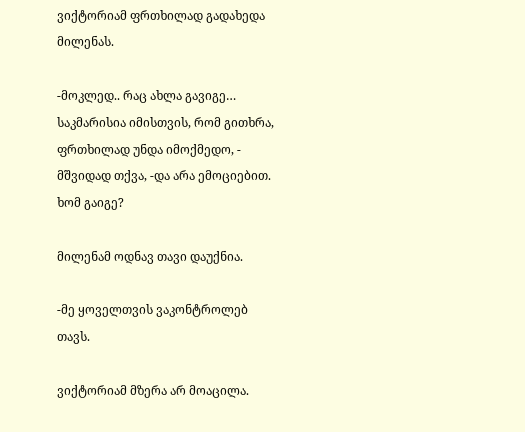ვიქტორიამ ფრთხილად გადახედა მილენას.

-მოკლედ.. რაც ახლა გავიგე… საკმარისია იმისთვის, რომ გითხრა, ფრთხილად უნდა იმოქმედო, - მშვიდად თქვა, -და არა ემოციებით. ხომ გაიგე?

მილენამ ოდნავ თავი დაუქნია.

-მე ყოველთვის ვაკონტროლებ თავს.

ვიქტორიამ მზერა არ მოაცილა.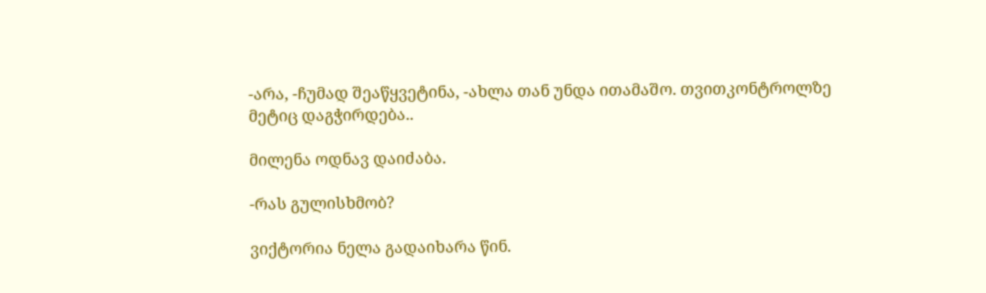-არა, -ჩუმად შეაწყვეტინა, -ახლა თან უნდა ითამაშო. თვითკონტროლზე მეტიც დაგჭირდება..

მილენა ოდნავ დაიძაბა.

-რას გულისხმობ?

ვიქტორია ნელა გადაიხარა წინ.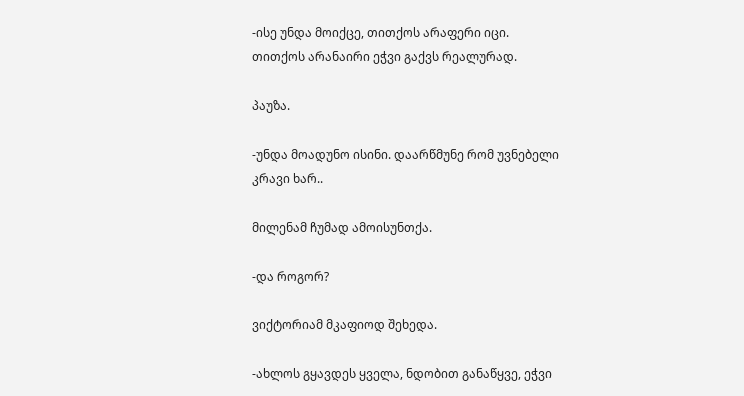-ისე უნდა მოიქცე, თითქოს არაფერი იცი. თითქოს არანაირი ეჭვი გაქვს რეალურად.

პაუზა.

-უნდა მოადუნო ისინი. დაარწმუნე რომ უვნებელი კრავი ხარ..

მილენამ ჩუმად ამოისუნთქა.

-და როგორ?

ვიქტორიამ მკაფიოდ შეხედა.

-ახლოს გყავდეს ყველა, ნდობით განაწყვე, ეჭვი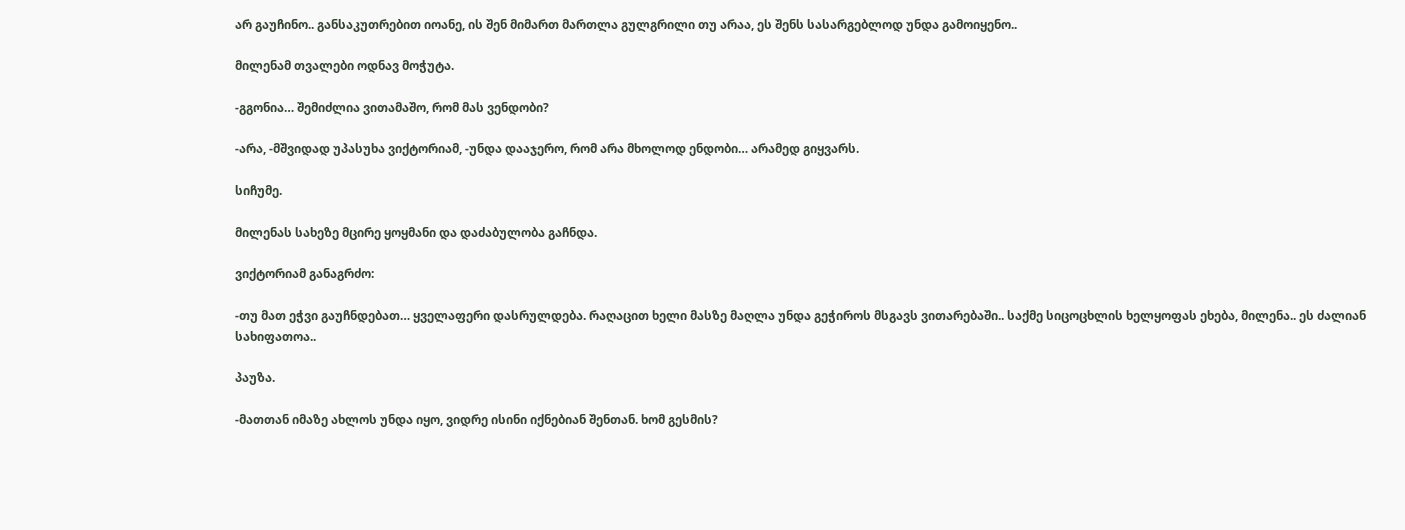არ გაუჩინო.. განსაკუთრებით იოანე, ის შენ მიმართ მართლა გულგრილი თუ არაა, ეს შენს სასარგებლოდ უნდა გამოიყენო..

მილენამ თვალები ოდნავ მოჭუტა.

-გგონია… შემიძლია ვითამაშო, რომ მას ვენდობი?

-არა, -მშვიდად უპასუხა ვიქტორიამ, -უნდა დააჯერო, რომ არა მხოლოდ ენდობი… არამედ გიყვარს.

სიჩუმე.

მილენას სახეზე მცირე ყოყმანი და დაძაბულობა გაჩნდა.

ვიქტორიამ განაგრძო:

-თუ მათ ეჭვი გაუჩნდებათ… ყველაფერი დასრულდება. რაღაცით ხელი მასზე მაღლა უნდა გეჭიროს მსგავს ვითარებაში.. საქმე სიცოცხლის ხელყოფას ეხება, მილენა.. ეს ძალიან სახიფათოა..

პაუზა.

-მათთან იმაზე ახლოს უნდა იყო, ვიდრე ისინი იქნებიან შენთან. ხომ გესმის?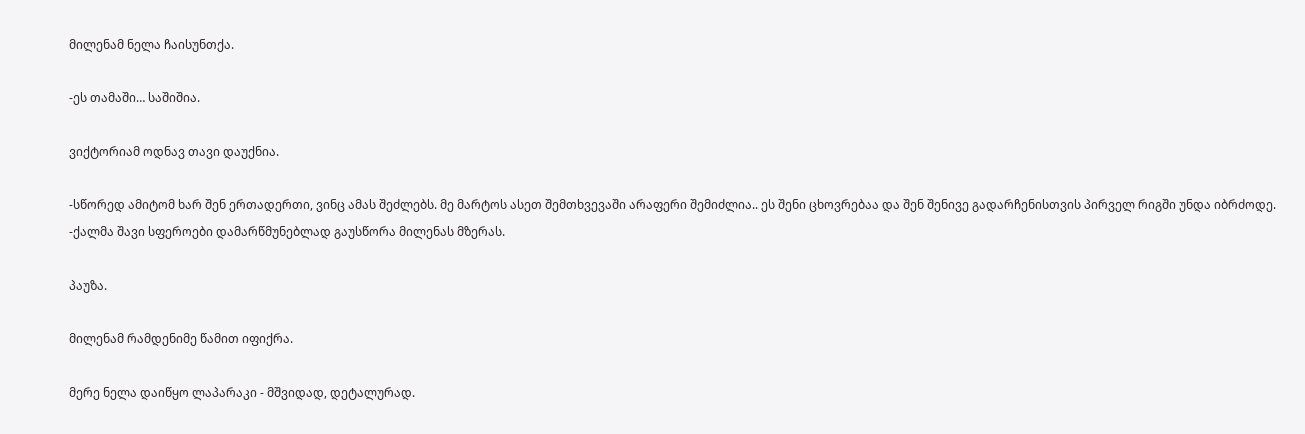მილენამ ნელა ჩაისუნთქა.

-ეს თამაში… საშიშია.

ვიქტორიამ ოდნავ თავი დაუქნია.

-სწორედ ამიტომ ხარ შენ ერთადერთი, ვინც ამას შეძლებს. მე მარტოს ასეთ შემთხვევაში არაფერი შემიძლია.. ეს შენი ცხოვრებაა და შენ შენივე გადარჩენისთვის პირველ რიგში უნდა იბრძოდე. -ქალმა შავი სფეროები დამარწმუნებლად გაუსწორა მილენას მზერას.

პაუზა.

მილენამ რამდენიმე წამით იფიქრა.

მერე ნელა დაიწყო ლაპარაკი - მშვიდად, დეტალურად.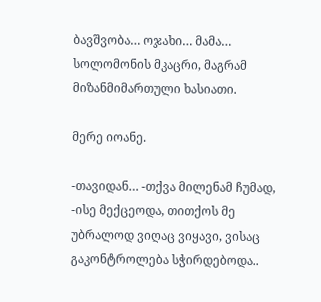ბავშვობა… ოჯახი… მამა…
სოლომონის მკაცრი, მაგრამ მიზანმიმართული ხასიათი.

მერე იოანე.

-თავიდან… -თქვა მილენამ ჩუმად, -ისე მექცეოდა, თითქოს მე უბრალოდ ვიღაც ვიყავი, ვისაც გაკონტროლება სჭირდებოდა..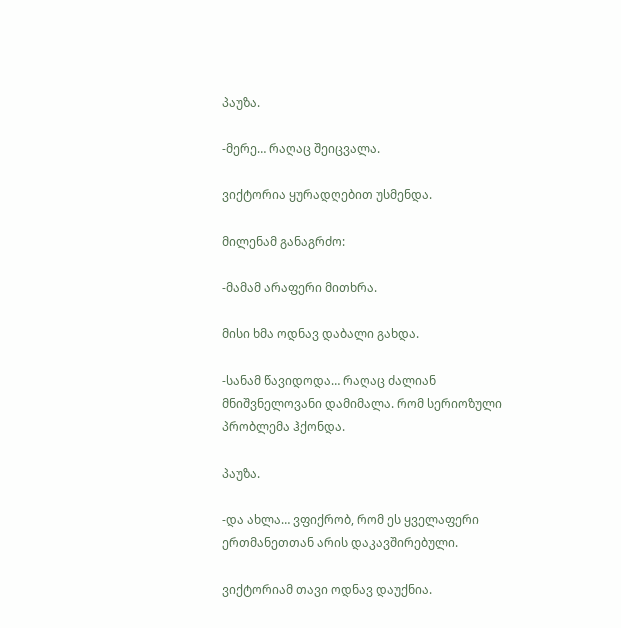პაუზა.

-მერე… რაღაც შეიცვალა.

ვიქტორია ყურადღებით უსმენდა.

მილენამ განაგრძო:

-მამამ არაფერი მითხრა.

მისი ხმა ოდნავ დაბალი გახდა.

-სანამ წავიდოდა… რაღაც ძალიან მნიშვნელოვანი დამიმალა. რომ სერიოზული პრობლემა ჰქონდა.

პაუზა.

-და ახლა… ვფიქრობ, რომ ეს ყველაფერი ერთმანეთთან არის დაკავშირებული.

ვიქტორიამ თავი ოდნავ დაუქნია.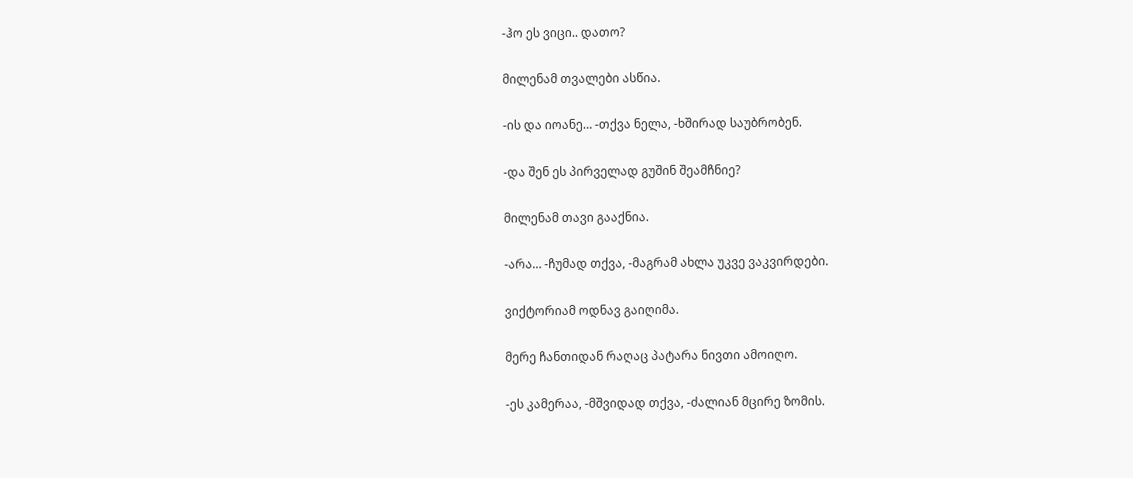-ჰო ეს ვიცი.. დათო?

მილენამ თვალები ასწია.

-ის და იოანე… -თქვა ნელა, -ხშირად საუბრობენ.

-და შენ ეს პირველად გუშინ შეამჩნიე?

მილენამ თავი გააქნია.

-არა… -ჩუმად თქვა, -მაგრამ ახლა უკვე ვაკვირდები.

ვიქტორიამ ოდნავ გაიღიმა.

მერე ჩანთიდან რაღაც პატარა ნივთი ამოიღო.

-ეს კამერაა, -მშვიდად თქვა, -ძალიან მცირე ზომის.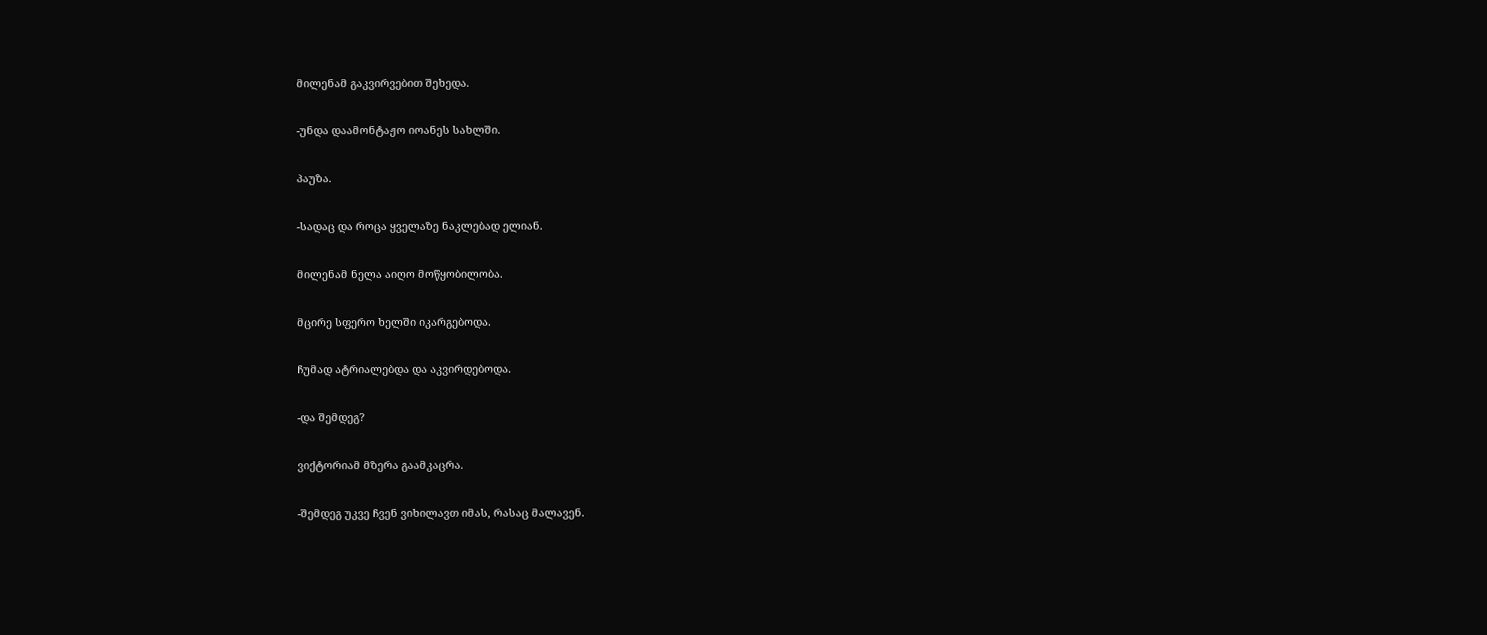მილენამ გაკვირვებით შეხედა.

-უნდა დაამონტაჟო იოანეს სახლში.

პაუზა.

-სადაც და როცა ყველაზე ნაკლებად ელიან.

მილენამ ნელა აიღო მოწყობილობა.

მცირე სფერო ხელში იკარგებოდა.

ჩუმად ატრიალებდა და აკვირდებოდა.

-და შემდეგ?

ვიქტორიამ მზერა გაამკაცრა.

-შემდეგ უკვე ჩვენ ვიხილავთ იმას, რასაც მალავენ.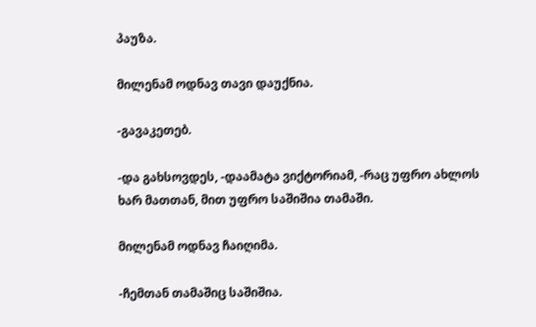პაუზა.

მილენამ ოდნავ თავი დაუქნია.

-გავაკეთებ.

-და გახსოვდეს, -დაამატა ვიქტორიამ, -რაც უფრო ახლოს ხარ მათთან, მით უფრო საშიშია თამაში.

მილენამ ოდნავ ჩაიღიმა.

-ჩემთან თამაშიც საშიშია.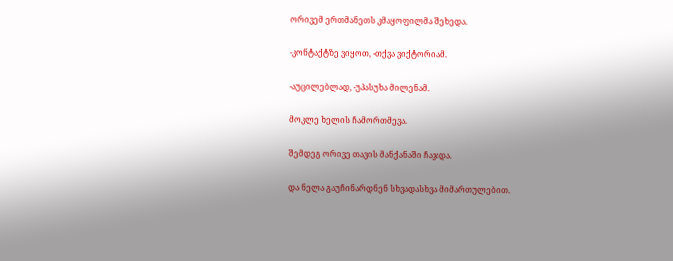ორივემ ერთმანეთს კმაყოფილმა შეხედა.

-კონტაქტზე ვიყოთ, -თქვა ვიქტორიამ.

-აუცილებლად, -უპასუხა მილენამ.

მოკლე ხელის ჩამორთმევა.

შემდეგ ორივე თავის მანქანაში ჩაჯდა.

და ნელა გაუჩინარდნენ სხვადასხვა მიმართულებით.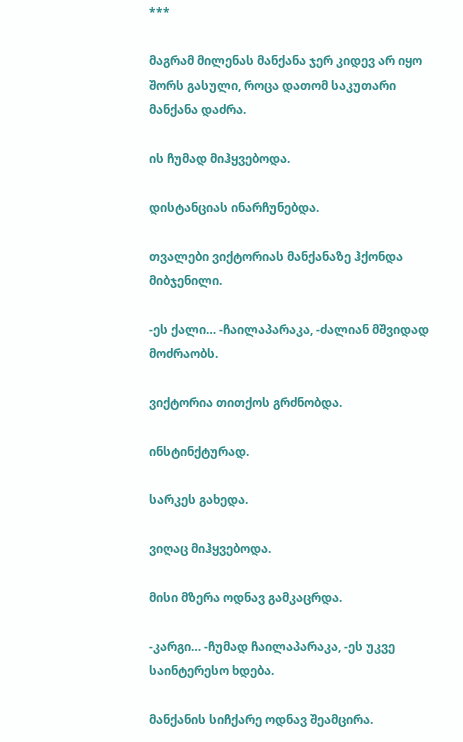***

მაგრამ მილენას მანქანა ჯერ კიდევ არ იყო შორს გასული, როცა დათომ საკუთარი მანქანა დაძრა.

ის ჩუმად მიჰყვებოდა.

დისტანციას ინარჩუნებდა.

თვალები ვიქტორიას მანქანაზე ჰქონდა მიბჯენილი.

-ეს ქალი… -ჩაილაპარაკა, -ძალიან მშვიდად მოძრაობს.

ვიქტორია თითქოს გრძნობდა.

ინსტინქტურად.

სარკეს გახედა.

ვიღაც მიჰყვებოდა.

მისი მზერა ოდნავ გამკაცრდა.

-კარგი… -ჩუმად ჩაილაპარაკა, -ეს უკვე საინტერესო ხდება.

მანქანის სიჩქარე ოდნავ შეამცირა.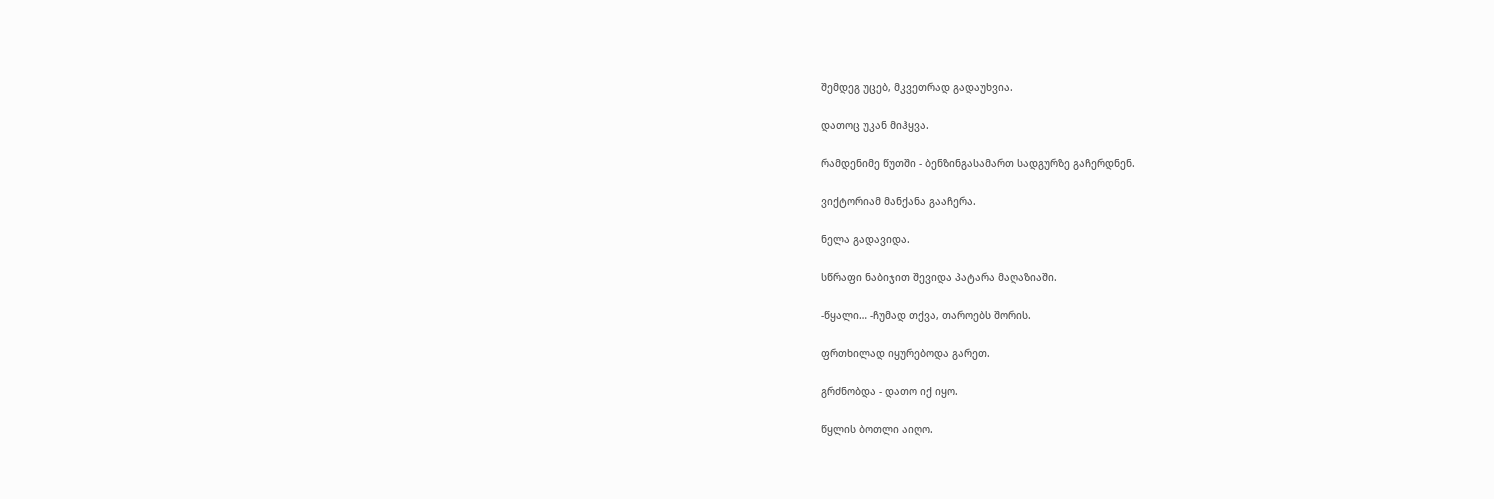შემდეგ უცებ, მკვეთრად გადაუხვია.

დათოც უკან მიჰყვა.

რამდენიმე წუთში - ბენზინგასამართ სადგურზე გაჩერდნენ.

ვიქტორიამ მანქანა გააჩერა.

ნელა გადავიდა.

სწრაფი ნაბიჯით შევიდა პატარა მაღაზიაში.

-წყალი… -ჩუმად თქვა, თაროებს შორის.

ფრთხილად იყურებოდა გარეთ.

გრძნობდა - დათო იქ იყო.

წყლის ბოთლი აიღო.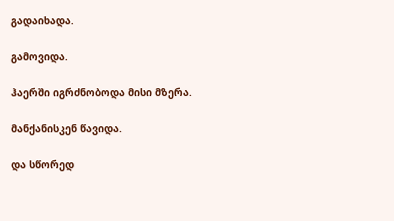გადაიხადა.

გამოვიდა.

ჰაერში იგრძნობოდა მისი მზერა.

მანქანისკენ წავიდა.

და სწორედ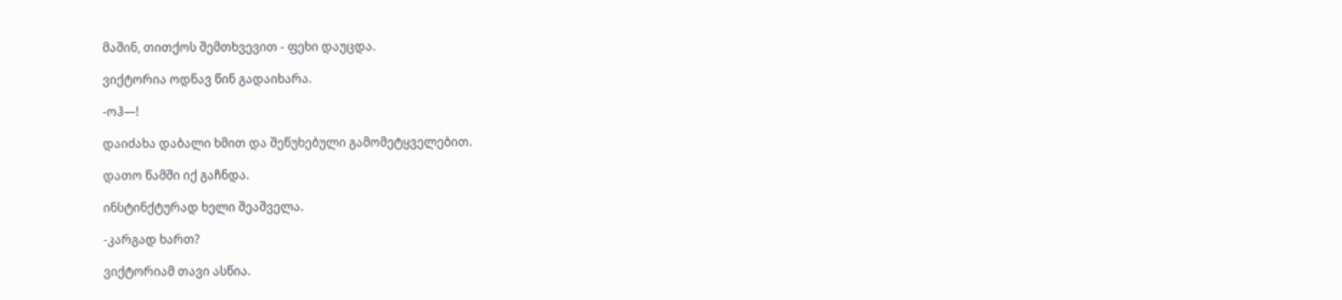მაშინ, თითქოს შემთხვევით - ფეხი დაუცდა.

ვიქტორია ოდნავ წინ გადაიხარა.

-ოჰ—!

დაიძახა დაბალი ხმით და შეწუხებული გამომეტყველებით.

დათო წამში იქ გაჩნდა.

ინსტინქტურად ხელი შეაშველა.

-კარგად ხართ?

ვიქტორიამ თავი ასწია.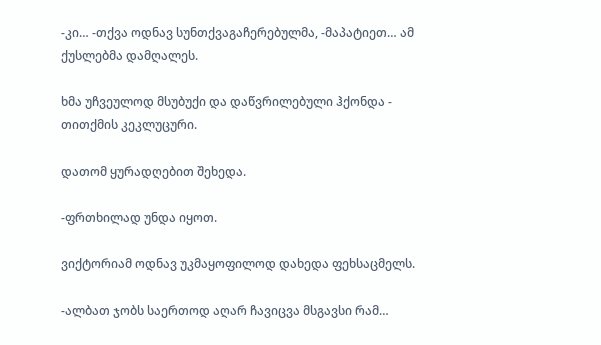-კი… -თქვა ოდნავ სუნთქვაგაჩერებულმა, -მაპატიეთ… ამ ქუსლებმა დამღალეს.

ხმა უჩვეულოდ მსუბუქი და დაწვრილებული ჰქონდა - თითქმის კეკლუცური.

დათომ ყურადღებით შეხედა.

-ფრთხილად უნდა იყოთ.

ვიქტორიამ ოდნავ უკმაყოფილოდ დახედა ფეხსაცმელს.

-ალბათ ჯობს საერთოდ აღარ ჩავიცვა მსგავსი რამ…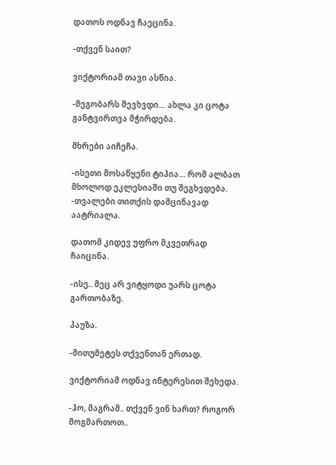დათოს ოდნავ ჩაეცინა.

-თქვენ საით?

ვიქტორიამ თავი ასწია.

-მეგობარს შევხვდი… ახლა კი ცოტა განტვირთვა მჭირდება.

მხრები აიჩეჩა.

-ისეთი მოსაწყენი ტიპია… რომ ალბათ მხოლოდ ეკლესიაში თუ შეგხვდება. -თვალები თითქის დამცინავად აატრიალა.

დათომ კიდევ უფრო მკვეთრად ჩაიცინა.

-ისე.. მეც არ ვიტყოდი უარს ცოტა გართობაზე.

პაუზა.

-მითუმეტეს თქვენთან ერთად.

ვიქტორიამ ოდნავ ინტერესით შეხედა.

-ჰო, მაგრამ.. თქვენ ვინ ხართ? როგორ მოგმართოთ..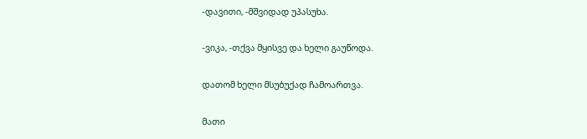-დავითი, -მშვიდად უპასუხა.

-ვიკა, -თქვა მყისვე და ხელი გაუწოდა.

დათომ ხელი მსუბუქად ჩამოართვა.

მათი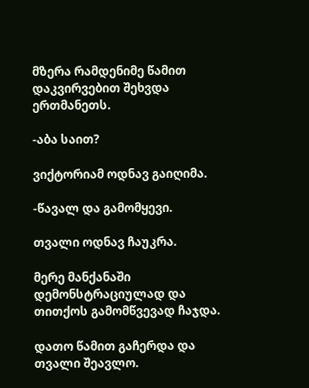მზერა რამდენიმე წამით დაკვირვებით შეხვდა ერთმანეთს.

-აბა საით?

ვიქტორიამ ოდნავ გაიღიმა.

-წავალ და გამომყევი.

თვალი ოდნავ ჩაუკრა.

მერე მანქანაში დემონსტრაციულად და თითქოს გამომწვევად ჩაჯდა.

დათო წამით გაჩერდა და თვალი შეავლო.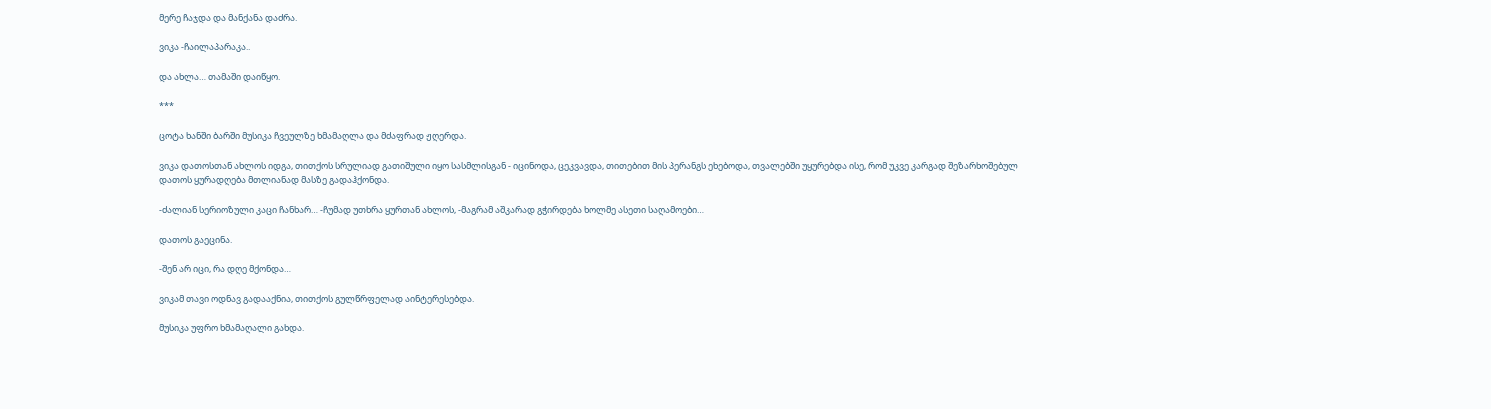მერე ჩაჯდა და მანქანა დაძრა.

ვიკა -ჩაილაპარაკა..

და ახლა… თამაში დაიწყო.

***

ცოტა ხანში ბარში მუსიკა ჩვეულზე ხმამაღლა და მძაფრად ჟღერდა.

ვიკა დათოსთან ახლოს იდგა, თითქოს სრულიად გათიშული იყო სასმლისგან - იცინოდა, ცეკვავდა, თითებით მის პერანგს ეხებოდა, თვალებში უყურებდა ისე, რომ უკვე კარგად შეზარხოშებულ დათოს ყურადღება მთლიანად მასზე გადაჰქონდა.

-ძალიან სერიოზული კაცი ჩანხარ… -ჩუმად უთხრა ყურთან ახლოს, -მაგრამ აშკარად გჭირდება ხოლმე ასეთი საღამოები…

დათოს გაეცინა.

-შენ არ იცი, რა დღე მქონდა…

ვიკამ თავი ოდნავ გადააქნია, თითქოს გულწრფელად აინტერესებდა.

მუსიკა უფრო ხმამაღალი გახდა.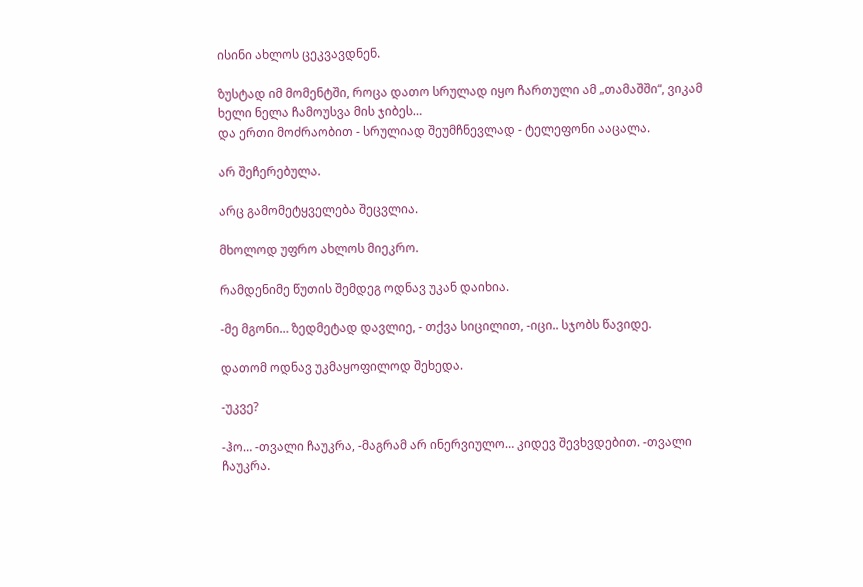ისინი ახლოს ცეკვავდნენ.

ზუსტად იმ მომენტში, როცა დათო სრულად იყო ჩართული ამ „თამაშში“, ვიკამ ხელი ნელა ჩამოუსვა მის ჯიბეს…
და ერთი მოძრაობით - სრულიად შეუმჩნევლად - ტელეფონი ააცალა.

არ შეჩერებულა.

არც გამომეტყველება შეცვლია.

მხოლოდ უფრო ახლოს მიეკრო.

რამდენიმე წუთის შემდეგ ოდნავ უკან დაიხია.

-მე მგონი… ზედმეტად დავლიე, - თქვა სიცილით, -იცი.. სჯობს წავიდე.

დათომ ოდნავ უკმაყოფილოდ შეხედა.

-უკვე?

-ჰო… -თვალი ჩაუკრა, -მაგრამ არ ინერვიულო… კიდევ შევხვდებით. -თვალი ჩაუკრა.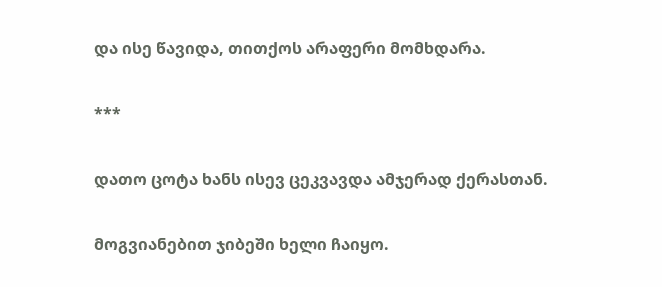და ისე წავიდა, თითქოს არაფერი მომხდარა.

***

დათო ცოტა ხანს ისევ ცეკვავდა ამჯერად ქერასთან.

მოგვიანებით ჯიბეში ხელი ჩაიყო.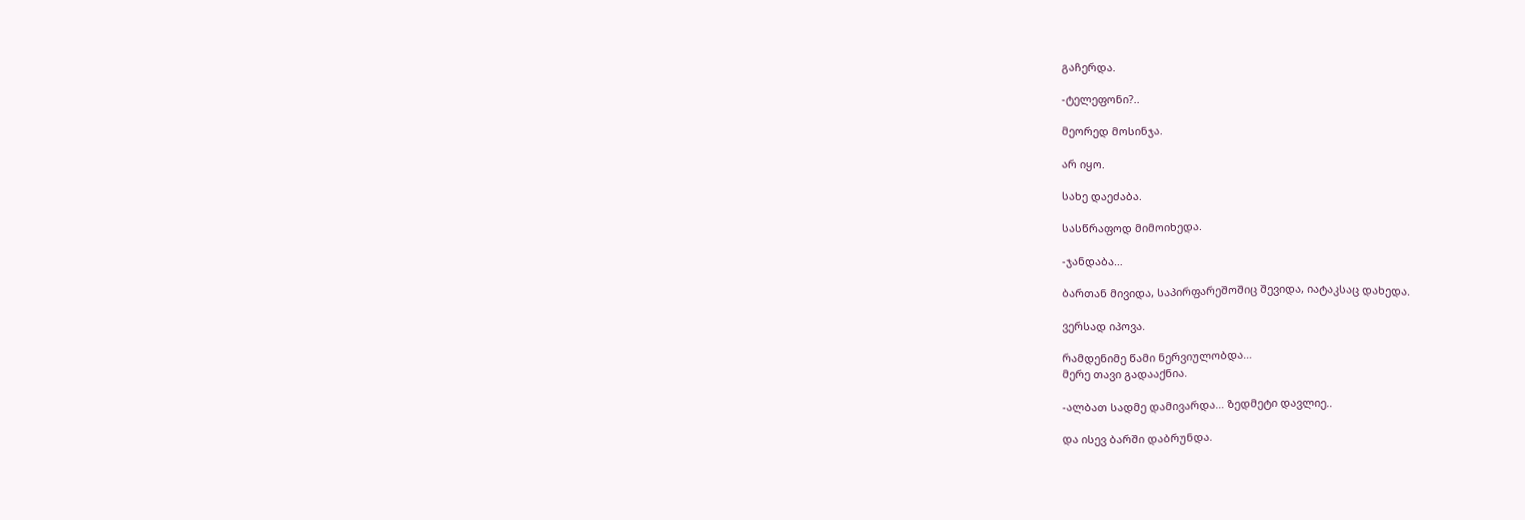გაჩერდა.

-ტელეფონი?..

მეორედ მოსინჯა.

არ იყო.

სახე დაეძაბა.

სასწრაფოდ მიმოიხედა.

-ჯანდაბა…

ბართან მივიდა, საპირფარეშოშიც შევიდა, იატაკსაც დახედა.

ვერსად იპოვა.

რამდენიმე წამი ნერვიულობდა…
მერე თავი გადააქნია.

-ალბათ სადმე დამივარდა… ზედმეტი დავლიე..

და ისევ ბარში დაბრუნდა.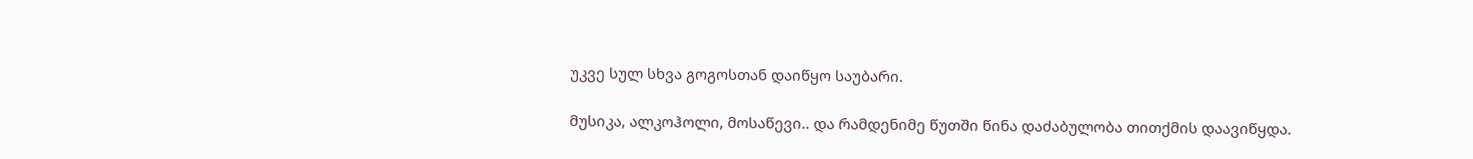უკვე სულ სხვა გოგოსთან დაიწყო საუბარი.

მუსიკა, ალკოჰოლი, მოსაწევი.. და რამდენიმე წუთში წინა დაძაბულობა თითქმის დაავიწყდა.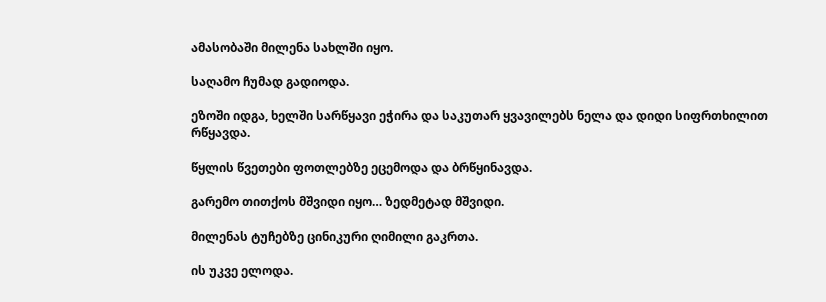ამასობაში მილენა სახლში იყო.

საღამო ჩუმად გადიოდა.

ეზოში იდგა, ხელში სარწყავი ეჭირა და საკუთარ ყვავილებს ნელა და დიდი სიფრთხილით რწყავდა.

წყლის წვეთები ფოთლებზე ეცემოდა და ბრწყინავდა.

გარემო თითქოს მშვიდი იყო… ზედმეტად მშვიდი.

მილენას ტუჩებზე ცინიკური ღიმილი გაკრთა.

ის უკვე ელოდა.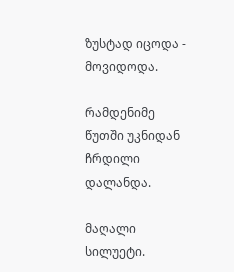ზუსტად იცოდა - მოვიდოდა.

რამდენიმე წუთში უკნიდან ჩრდილი დალანდა.

მაღალი სილუეტი.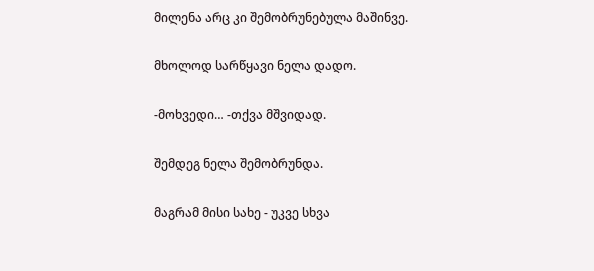მილენა არც კი შემობრუნებულა მაშინვე.

მხოლოდ სარწყავი ნელა დადო.

-მოხვედი… -თქვა მშვიდად.

შემდეგ ნელა შემობრუნდა.

მაგრამ მისი სახე - უკვე სხვა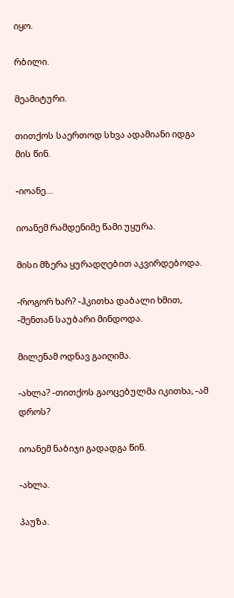იყო.

რბილი.

მეამიტური.

თითქოს საერთოდ სხვა ადამიანი იდგა მის წინ.

-იოანე…

იოანემ რამდენიმე წამი უყურა.

მისი მზერა ყურადღებით აკვირდებოდა.

-როგორ ხარ? -ჰკითხა დაბალი ხმით, -შენთან საუბარი მინდოდა.

მილენამ ოდნავ გაიღიმა.

-ახლა? -თითქოს გაოცებულმა იკითხა, -ამ დროს?

იოანემ ნაბიჯი გადადგა წინ.

-ახლა.

პაუზა.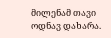მილენამ თავი ოდნავ დახარა.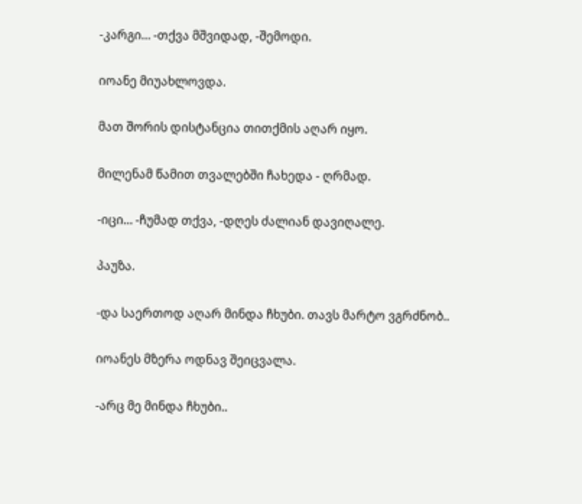-კარგი… -თქვა მშვიდად, -შემოდი.

იოანე მიუახლოვდა.

მათ შორის დისტანცია თითქმის აღარ იყო.

მილენამ წამით თვალებში ჩახედა - ღრმად.

-იცი… -ჩუმად თქვა, -დღეს ძალიან დავიღალე.

პაუზა.

-და საერთოდ აღარ მინდა ჩხუბი. თავს მარტო ვგრძნობ..

იოანეს მზერა ოდნავ შეიცვალა.

-არც მე მინდა ჩხუბი..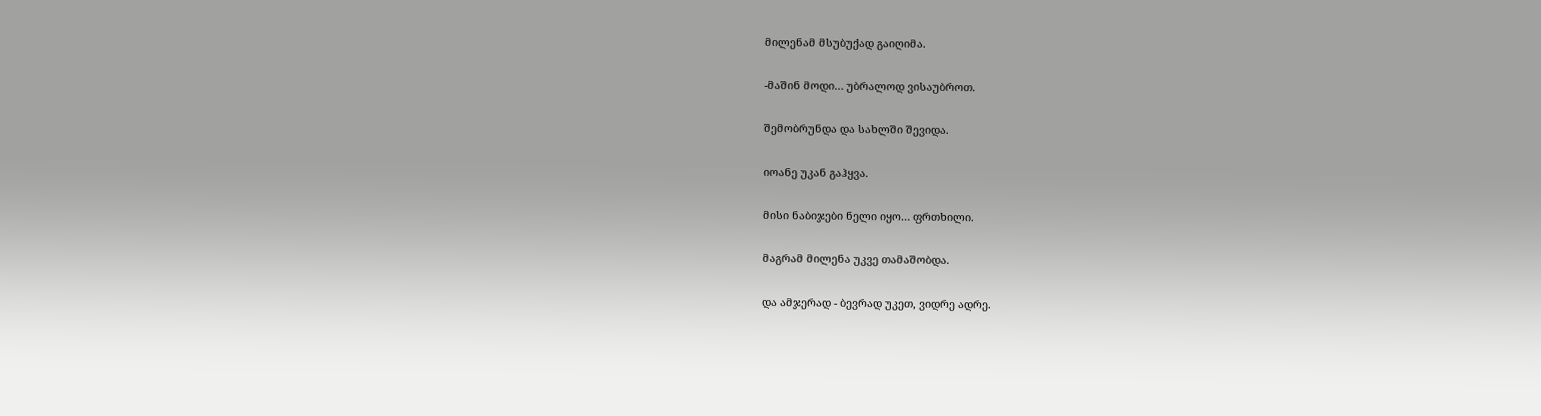მილენამ მსუბუქად გაიღიმა.

-მაშინ მოდი… უბრალოდ ვისაუბროთ.

შემობრუნდა და სახლში შევიდა.

იოანე უკან გაჰყვა.

მისი ნაბიჯები ნელი იყო… ფრთხილი.

მაგრამ მილენა უკვე თამაშობდა.

და ამჯერად - ბევრად უკეთ, ვიდრე ადრე.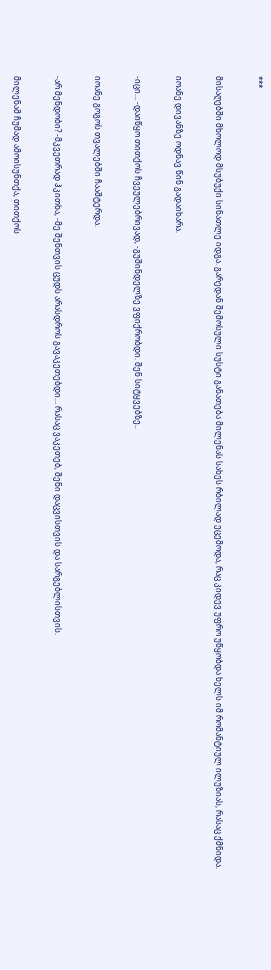***

მისაღებში მხოლოდ მსუბუქი სინათლე იდგა. გარედან შემოსული სუსტი განათება მილენას სახეს რბილად ეცემოდა, რაც კიდევ უფრო უწყობდა ხელს იმ რომანტიულ ილუზიას, რასაც ქმნიდა.

იოანე დივანზე ოდნავ წინ გადაიხარა.

-იცი… -დაიწყო თითქოს ჩვეულებრივად, -გუშინდელზე ვფიქრობდი. შენ სიტყვებზე..

იოანე გოგოს თვალებში ჩააშტერდა.

-არ მენდობი? -მკვეთრად ჰკითხა, -მე შენთვის ცუდს არასდროს გავაკეთებდი… რასაც ვაკეთებ, შენი დაცვისთვის და სარგებლისთვის.

მილენამ ჩუმად ამოისუნთქა, თითქოს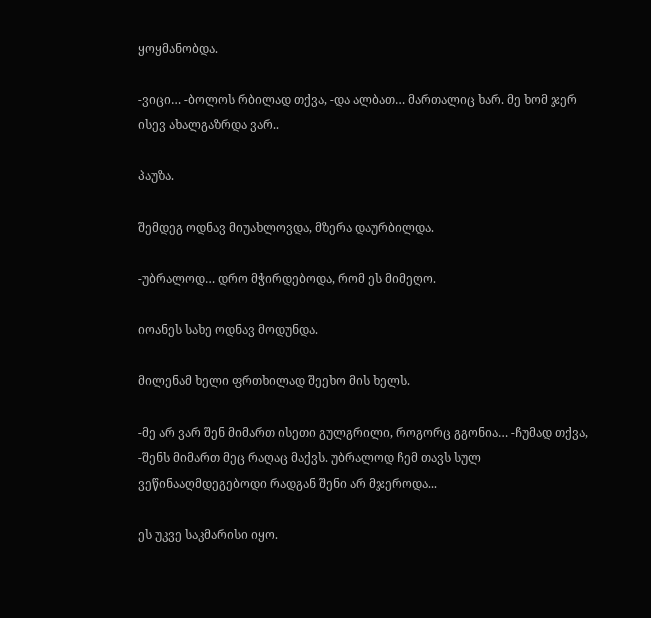ყოყმანობდა.

-ვიცი… -ბოლოს რბილად თქვა, -და ალბათ… მართალიც ხარ. მე ხომ ჯერ ისევ ახალგაზრდა ვარ..

პაუზა.

შემდეგ ოდნავ მიუახლოვდა, მზერა დაურბილდა.

-უბრალოდ… დრო მჭირდებოდა, რომ ეს მიმეღო.

იოანეს სახე ოდნავ მოდუნდა.

მილენამ ხელი ფრთხილად შეეხო მის ხელს.

-მე არ ვარ შენ მიმართ ისეთი გულგრილი, როგორც გგონია… -ჩუმად თქვა, -შენს მიმართ მეც რაღაც მაქვს. უბრალოდ ჩემ თავს სულ ვეწინააღმდეგებოდი რადგან შენი არ მჯეროდა...

ეს უკვე საკმარისი იყო.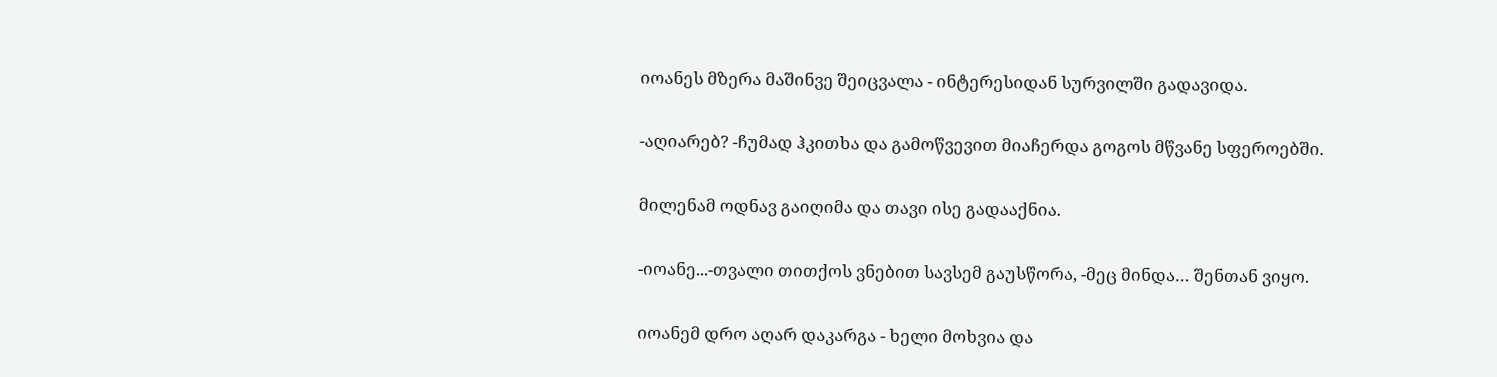იოანეს მზერა მაშინვე შეიცვალა - ინტერესიდან სურვილში გადავიდა.

-აღიარებ? -ჩუმად ჰკითხა და გამოწვევით მიაჩერდა გოგოს მწვანე სფეროებში.

მილენამ ოდნავ გაიღიმა და თავი ისე გადააქნია.

-იოანე...-თვალი თითქოს ვნებით სავსემ გაუსწორა, -მეც მინდა… შენთან ვიყო.

იოანემ დრო აღარ დაკარგა - ხელი მოხვია და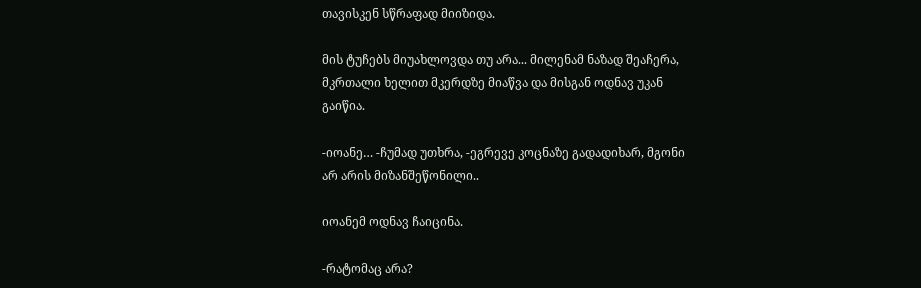თავისკენ სწრაფად მიიზიდა.

მის ტუჩებს მიუახლოვდა თუ არა... მილენამ ნაზად შეაჩერა, მკრთალი ხელით მკერდზე მიაწვა და მისგან ოდნავ უკან გაიწია.

-იოანე… -ჩუმად უთხრა, -ეგრევე კოცნაზე გადადიხარ, მგონი არ არის მიზანშეწონილი..

იოანემ ოდნავ ჩაიცინა.

-რატომაც არა?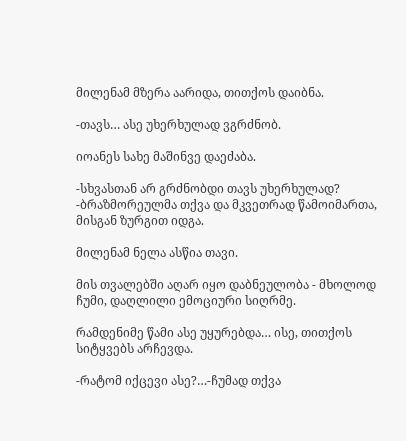მილენამ მზერა აარიდა, თითქოს დაიბნა.

-თავს… ასე უხერხულად ვგრძნობ.

იოანეს სახე მაშინვე დაეძაბა.

-სხვასთან არ გრძნობდი თავს უხერხულად? -ბრაზმორეულმა თქვა და მკვეთრად წამოიმართა, მისგან ზურგით იდგა.

მილენამ ნელა ასწია თავი.

მის თვალებში აღარ იყო დაბნეულობა - მხოლოდ ჩუმი, დაღლილი ემოციური სიღრმე.

რამდენიმე წამი ასე უყურებდა… ისე, თითქოს სიტყვებს არჩევდა.

-რატომ იქცევი ასე?…-ჩუმად თქვა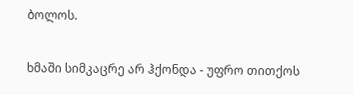ბოლოს.

ხმაში სიმკაცრე არ ჰქონდა - უფრო თითქოს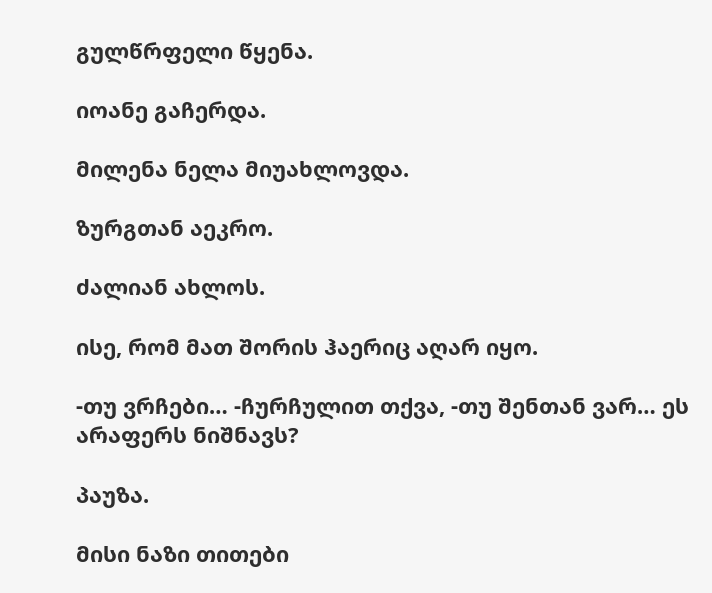გულწრფელი წყენა.

იოანე გაჩერდა.

მილენა ნელა მიუახლოვდა.

ზურგთან აეკრო.

ძალიან ახლოს.

ისე, რომ მათ შორის ჰაერიც აღარ იყო.

-თუ ვრჩები… -ჩურჩულით თქვა, -თუ შენთან ვარ… ეს არაფერს ნიშნავს?

პაუზა.

მისი ნაზი თითები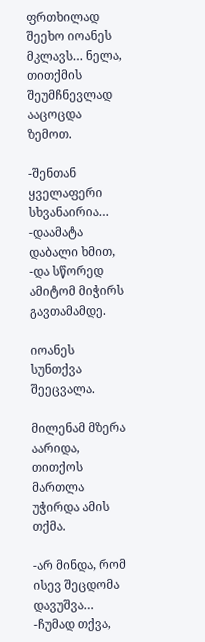ფრთხილად შეეხო იოანეს მკლავს… ნელა, თითქმის შეუმჩნევლად ააცოცდა ზემოთ.

-შენთან ყველაფერი სხვანაირია… -დაამატა დაბალი ხმით, -და სწორედ ამიტომ მიჭირს გავთამამდე.

იოანეს სუნთქვა შეეცვალა.

მილენამ მზერა აარიდა, თითქოს მართლა უჭირდა ამის თქმა.

-არ მინდა, რომ ისევ შეცდომა დავუშვა… -ჩუმად თქვა,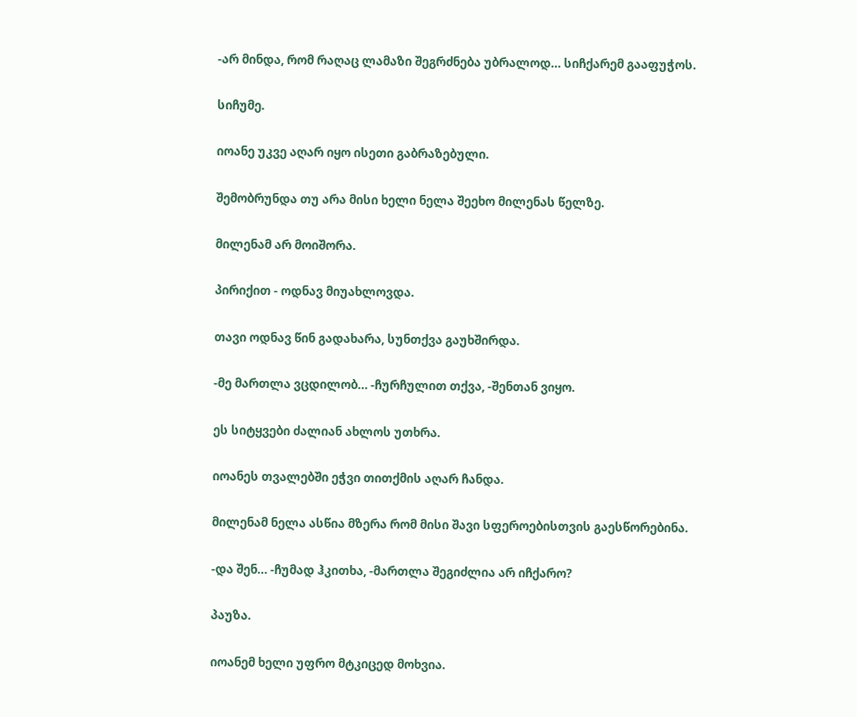-არ მინდა, რომ რაღაც ლამაზი შეგრძნება უბრალოდ… სიჩქარემ გააფუჭოს.

სიჩუმე.

იოანე უკვე აღარ იყო ისეთი გაბრაზებული.

შემობრუნდა თუ არა მისი ხელი ნელა შეეხო მილენას წელზე.

მილენამ არ მოიშორა.

პირიქით - ოდნავ მიუახლოვდა.

თავი ოდნავ წინ გადახარა, სუნთქვა გაუხშირდა.

-მე მართლა ვცდილობ… -ჩურჩულით თქვა, -შენთან ვიყო.

ეს სიტყვები ძალიან ახლოს უთხრა.

იოანეს თვალებში ეჭვი თითქმის აღარ ჩანდა.

მილენამ ნელა ასწია მზერა რომ მისი შავი სფეროებისთვის გაესწორებინა.

-და შენ… -ჩუმად ჰკითხა, -მართლა შეგიძლია არ იჩქარო?

პაუზა.

იოანემ ხელი უფრო მტკიცედ მოხვია.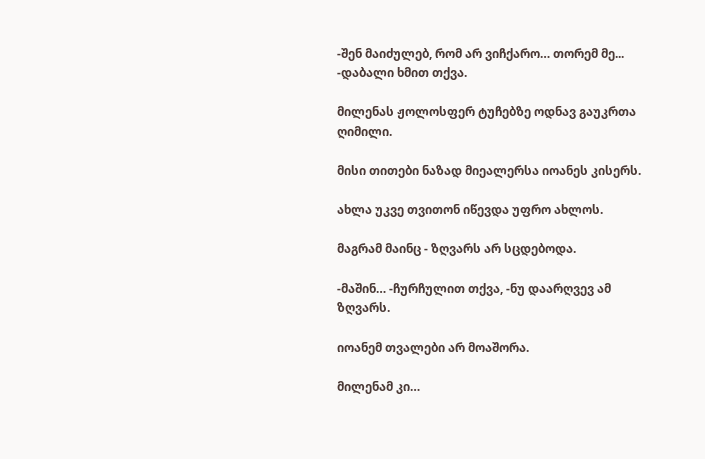-შენ მაიძულებ, რომ არ ვიჩქარო… თორემ მე... -დაბალი ხმით თქვა.

მილენას ჟოლოსფერ ტუჩებზე ოდნავ გაუკრთა ღიმილი.

მისი თითები ნაზად მიეალერსა იოანეს კისერს.

ახლა უკვე თვითონ იწევდა უფრო ახლოს.

მაგრამ მაინც - ზღვარს არ სცდებოდა.

-მაშინ… -ჩურჩულით თქვა, -ნუ დაარღვევ ამ ზღვარს.

იოანემ თვალები არ მოაშორა.

მილენამ კი…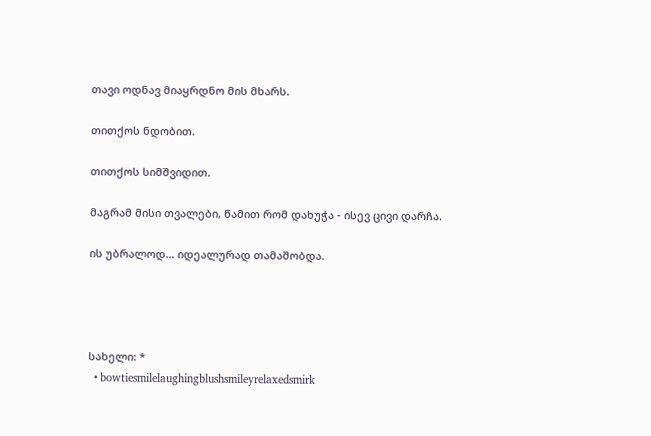თავი ოდნავ მიაყრდნო მის მხარს.

თითქოს ნდობით.

თითქოს სიმშვიდით.

მაგრამ მისი თვალები, წამით რომ დახუჭა - ისევ ცივი დარჩა.

ის უბრალოდ… იდეალურად თამაშობდა.




სახელი: *
  • bowtiesmilelaughingblushsmileyrelaxedsmirk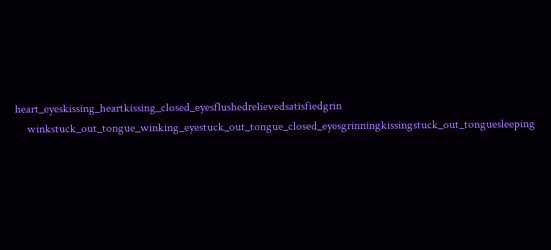heart_eyeskissing_heartkissing_closed_eyesflushedrelievedsatisfiedgrin
    winkstuck_out_tongue_winking_eyestuck_out_tongue_closed_eyesgrinningkissingstuck_out_tonguesleeping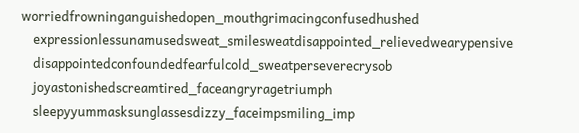worriedfrowninganguishedopen_mouthgrimacingconfusedhushed
    expressionlessunamusedsweat_smilesweatdisappointed_relievedwearypensive
    disappointedconfoundedfearfulcold_sweatperseverecrysob
    joyastonishedscreamtired_faceangryragetriumph
    sleepyyummasksunglassesdizzy_faceimpsmiling_imp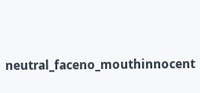neutral_faceno_mouthinnocent